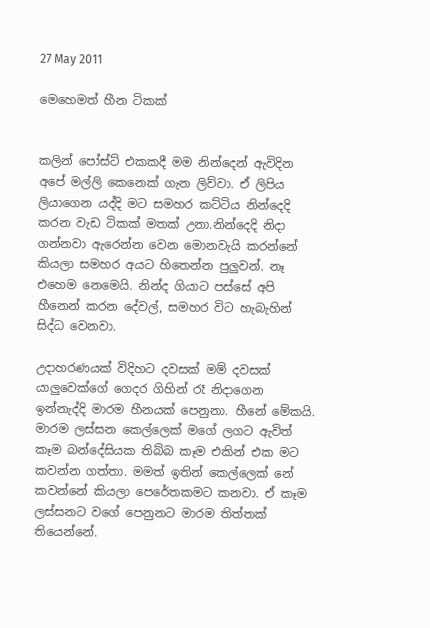27 May 2011

මෙහෙමත් හීන ටිකක්


කලින් පෝස්ට් එකකදී මම නින්දෙන් ඇවිදින අපේ මල්ලි කෙනෙක් ගැන ලිව්වා. ඒ ලිපිය ලියාගෙන යද්දි මට සමහර කට්ටිය නින්දෙදි කරන වැඩ ටිකක් මතක් උනා.නින්දෙදි නිදා ගන්නවා ඇරෙන්න වෙන මොනවැ‍යි කරන්නේ කියලා සමහර අයට හිතෙන්න පුලුවන්. නෑ එහෙම නෙමෙයි. නින්ද ගියාට පස්සේ අපි හීනෙන් කරන දේවල්, සමහර විට හැබැහින් සිද්ධ වෙනවා.

උදාහරණයක් විදිහට දවසක් මම් දවසක් යාලුවෙක්ගේ ගෙදර ගිහින් රෑ නිදාගෙන ඉන්නැද්දි මාරම හීනයක් පෙනුනා. හීනේ මේකයි. මාරම ලස්සන කෙල්ලෙක් මගේ ලගට ඇවිත් කෑම බන්දේසියක තිබ්බ කෑම එකින් එක මට කවන්න ගත්තා. මමත් ඉතින් කෙල්ලෙක් නේ කවන්නේ කියලා පෙරේතකමට කනවා. ඒ කෑම ලස්සනට වගේ පෙනුනට මාරම තිත්තක් තියෙන්නේ.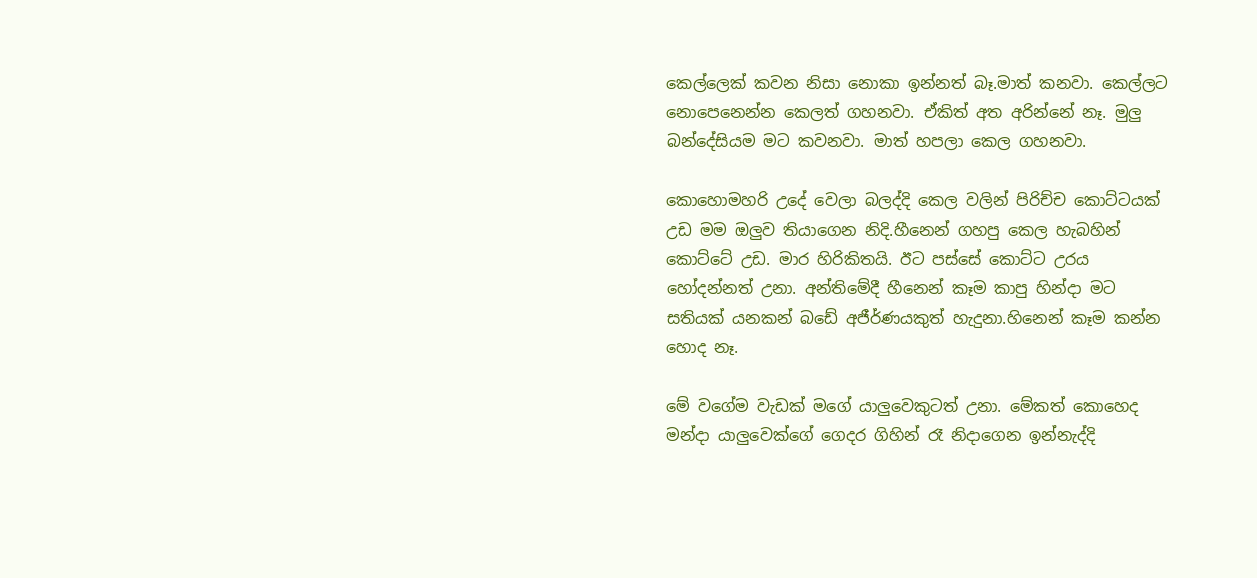කෙල්ලෙක් කවන නිසා නොකා ඉන්නත් බෑ.මාත් කනවා. කෙල්ලට නොපෙනෙන්න කෙලත් ගහනවා. ඒකිත් අත අරින්නේ නෑ. මුලු බන්දේසියම මට කවනවා. මාත් හපලා කෙල ගහනවා.

කොහොමහරි උදේ වෙලා බලද්දි කෙල වලින් පිරිච්ච කොට්ටයක් උඩ මම ඔලුව තියාගෙන නිදි.හීනෙන් ගහපු කෙල හැබහින් කොට්ටේ උඩ. මාර හිරිකිතයි. ඊට පස්සේ කොට්ට උරය හෝදන්නත් උනා. අන්තිමේදී හීනෙන් කෑම කාපු හින්දා මට සතියක් යනකන් බඩේ අජීර්ණයකුත් හැදුනා.හිනෙන් කෑම කන්න හොද නෑ.

මේ වගේම වැඩක් මගේ යාලුවෙකුටත් උනා. මේකත් කොහෙද මන්දා යාලුවෙක්ගේ ගෙදර ගිහින් රෑ නිදාගෙන ඉන්නැද්දි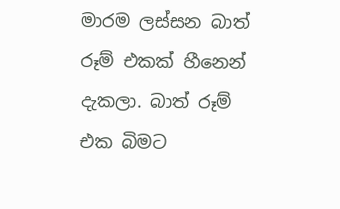මාරම ලස්සන බාත් රූම් එකක් හීනෙන් දැකලා. බාත් රූම් එක බිමට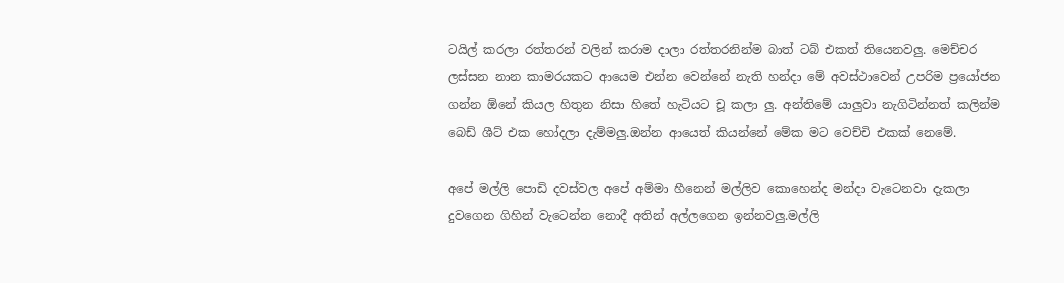ටයිල් කරලා රත්තරන් වලින් කරාම දාලා රත්තරනින්ම බාත් ටබ් එකත් තියෙනවලු. මෙච්චර ලස්සන නාන කාමරයකට ආයෙම එන්න වෙන්නේ නැති හන්දා මේ අවස්ථාවෙන් උපරිම ප්‍රයෝජන ගන්න ඕනේ කියල හිතුන නිසා හිතේ හැටියට චූ කලා ලු. අන්තිමේ යාලුවා නැගිටින්නත් කලින්ම බෙඩ් ශීට් එක හෝදලා දැම්මලු.ඔන්න ආයෙත් කියන්නේ මේක මට වෙච්චි එකක් නෙමේ.

අපේ මල්ලි පොඩි දවස්වල අපේ අම්මා හීනෙන් මල්ලිව කොහෙන්ද මන්දා වැටෙනවා දැකලා දුවගෙන ගිහින් වැටෙන්න නොදී අතින් අල්ලගෙන ඉන්නවලු.මල්ලි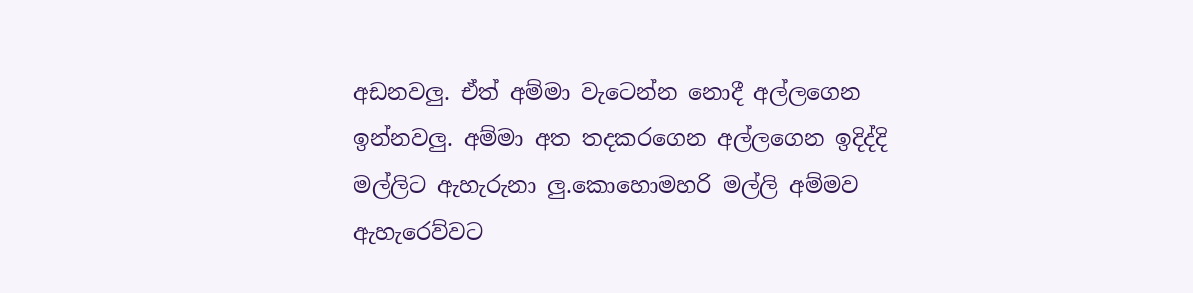අඩනවලු. ඒත් අම්මා වැටෙන්න නොදී අල්ලගෙන ඉන්නවලු. අම්මා අත තදකරගෙන අල්ලගෙන ඉදිද්දි මල්ලිට ඇහැරුනා ලු.කොහොමහරි මල්ලි අම්මව ඇහැරෙව්වට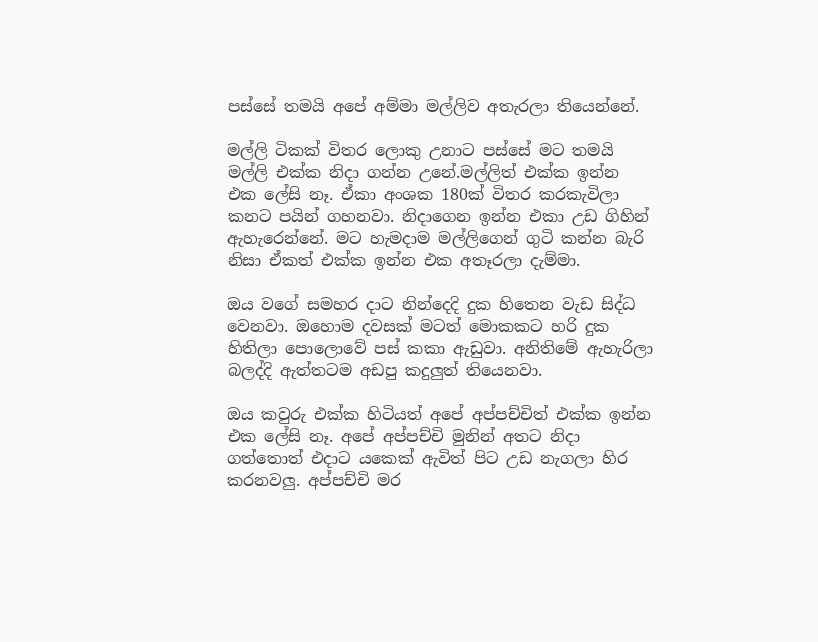පස්සේ තමයි අපේ අම්මා මල්ලිව අතැරලා තියෙන්නේ.

මල්ලි ටිකක් විතර ලොකු උනාට පස්සේ මට තමයි මල්ලි එක්ක නිදා ගන්න උනේ.මල්ලිත් එක්ක ඉන්න එක ලේසි නෑ. ඒකා අංශක 180ක් විතර කරකැවිලා කනට පයින් ගහනවා. නිදාගෙන ඉන්න එකා උඩ ගිහින් ඇහැරෙන්නේ. මට හැමදාම මල්ලිගෙන් ගුටි කන්න බැරි නිසා ඒකත් එක්ක ඉන්න එක අතෑරලා දැම්මා.

ඔය වගේ සමහර දාට නින්දෙදි දුක හිතෙන වැඩ සිද්ධ වෙනවා. ඔහොම දවසක් මටත් මොකකට හරි දුක හිතිලා පොලොවේ පස් කකා ඇඩුවා. අනිතිමේ ඇහැරිලා බලද්දි ඇත්තටම අඩපු කදුලුත් තියෙනවා.

ඔය කවුරු එක්ක හිටියත් අපේ අප්පච්චිත් එක්ක ඉන්න එක ලේසි නෑ. අපේ අප්පච්චි මුනින් අතට නිදා ගත්තොත් එදාට යකෙක් ඇවිත් පිට උඩ නැගලා හිර කරනවලු. අප්පච්චි මර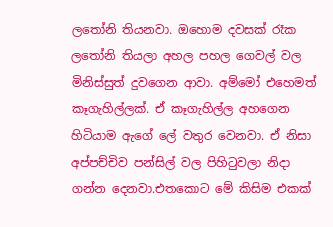ලතෝනි තියනවා. ඔහොම දවසක් රෑක ලතෝනි තියලා අහල පහල ගෙවල් වල මිනිස්සුත් දුවගෙන ආවා. අම්මෝ එහෙමත් කෑගැහිල්ලක්. ඒ කෑගැහිල්ල අහගෙන හිටියාම ඇගේ ලේ වතුර වෙනවා. ඒ නිසා අප්පච්චිව පන්සිල් වල පිහිටුවලා නිදා ගන්න දෙනවා.එතකොට මේ කිසිම එකක්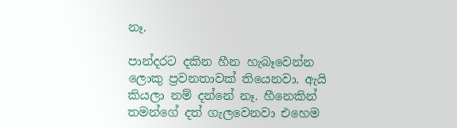නෑ.

පාන්දරට දකින හීන හැබෑවෙන්න ලොකු ප්‍රවනතාවක් තියෙනවා. ඇයි කියලා නම් දන්නේ නෑ. හීනෙකින් තමන්ගේ දත් ගැලවෙනවා එහෙම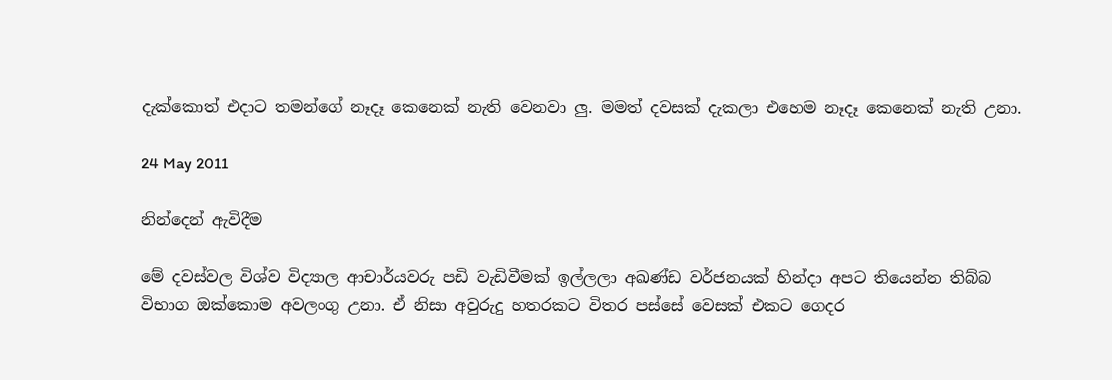දැක්කොත් එදාට තමන්ගේ නෑදෑ කෙනෙක් නැති වෙනවා ලු. මමත් දවසක් දැකලා එහෙම නෑදෑ කෙනෙක් නැති උනා.

24 May 2011

නින්දෙන් ඇවිදීම

මේ දවස්වල විශ්ව විද්‍යාල ආචාර්යවරු පඩි වැඩිවීමක් ඉල්ලලා අඛණ්ඩ වර්ජනයක් හින්දා අපට තියෙන්න තිබ්බ විභාග ඔක්කොම අවලංගු උනා. ඒ නිසා අවුරුදු හතරකට විතර පස්සේ වෙසක් එකට ගෙදර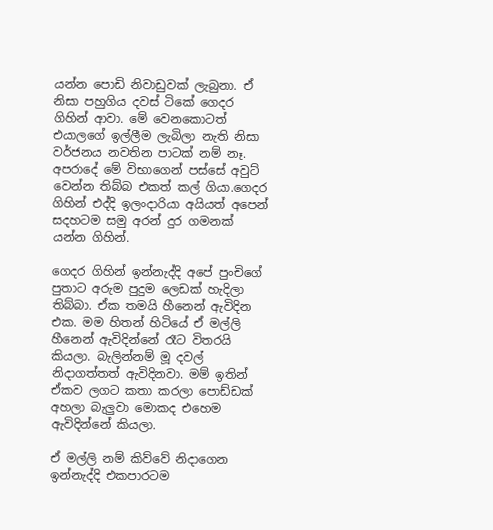යන්න පොඩි නිවාඩුවක් ලැබුනා. ඒ නිසා පහුගිය දවස් ටිකේ ගෙදර ගිහින් ආවා. මේ වෙනකොටත් එයාලගේ ඉල්ලීම ලැබිලා නැති නිසා වර්ජනය නවතින පාටක් නම් නෑ. අපරාදේ මේ විභාගෙන් පස්සේ අවුට් වෙන්න තිබ්බ එකත් කල් ගියා.ගෙදර ගිහින් එද්දි ඉලංදාරියා අයියත් අපෙන් සදහටම සමු අරන් දුර ගමනක් යන්න ගිහින්.

ගෙදර ගිහින් ඉන්නැද්දි අපේ පුංචිගේ පුතාට අරුම පුදුම ලෙඩක් හැදිලා තිබ්බා. ඒක තමයි හීනෙන් ඇවිදින එක. මම හිතන් හිටියේ ඒ මල්ලි හීනෙන් ඇවිදින්නේ රෑට විතරයි කියලා. බැලින්නම් මූ දවල් නිදාගත්තත් ඇවිදිනවා. මම් ඉතින් ඒකව ලගට කතා කරලා පොඩ්ඩක් අහලා බැලුවා මොකද එහෙම ඇවිදින්නේ කියලා.

ඒ මල්ලි නම් කිව්වේ නිදාගෙන ඉන්නැද්දි එකපාරටම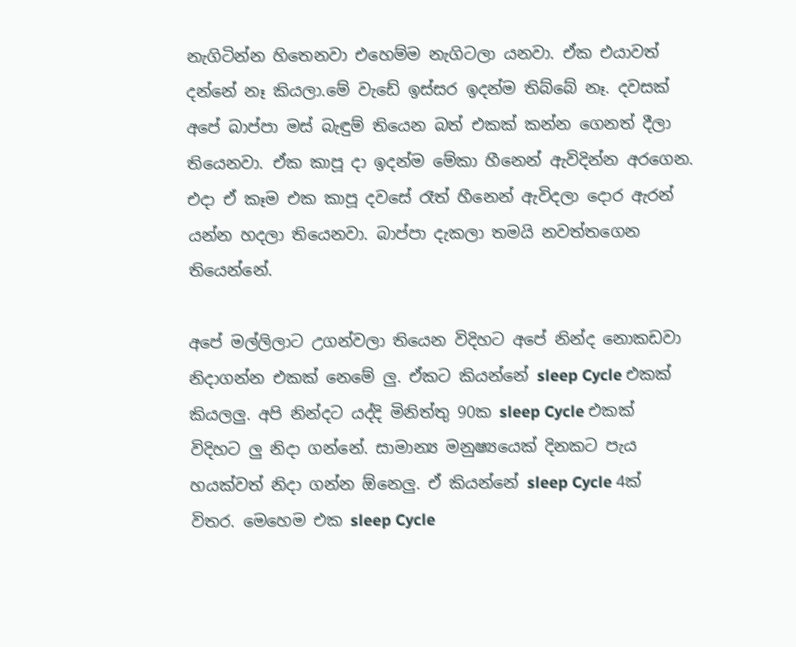නැගිටින්න හිතෙනවා එහෙම්ම නැගිටලා යනවා. ඒක එයාවත් දන්නේ නෑ කියලා.මේ වැඩේ ඉස්සර ඉදන්ම තිබ්බේ නෑ. දවසක් අපේ බාප්පා මස් බැඳුම් තියෙන බත් එකක් කන්න ගෙනත් දීලා තියෙනවා. ඒක කාපූ දා ඉදන්ම මේකා හීනෙන් ඇවිදින්න අරගෙන. එදා ඒ කෑම එක කාපූ දවසේ රෑත් හීනෙන් ඇවිදලා දොර ඇරන් යන්න හදලා තියෙනවා. බාප්පා දැකලා තමයි නවත්තගෙන තියෙන්නේ.

අපේ මල්ලිලාට උගන්වලා තියෙන විදිහට අපේ නින්ද නොකඩවා නිදාගන්න එකක් නෙමේ ලු. ඒකට කියන්නේ sleep Cycle එකක් කියලලු. අපි නින්දට යද්දි මිනිත්තු 90ක sleep Cycle එකක් විදිහට ලු නිදා ගන්නේ. සාමාන්‍ය මනුෂ්‍යයෙක් දිනකට පැය හයක්වත් නිදා ගන්න ඕනෙලු. ඒ කියන්නේ sleep Cycle 4ක් විතර. මෙහෙම එක sleep Cycle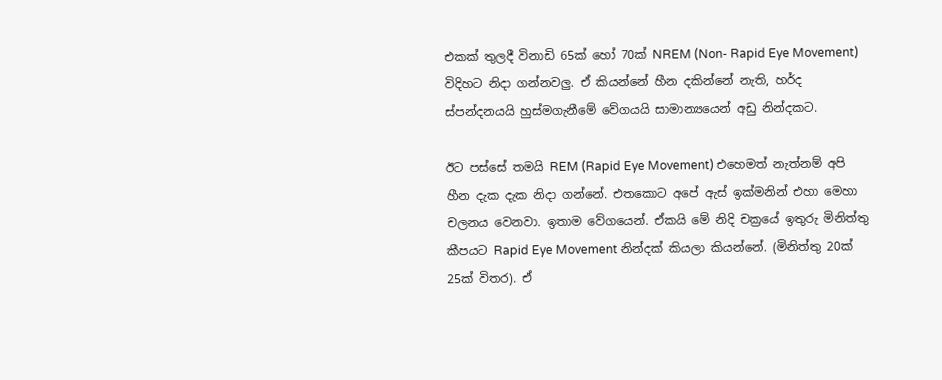එකක් තුලදී විනාඩි 65ක් හෝ 70ක් NREM (Non- Rapid Eye Movement) විදිහට නිදා ගන්නවලු. ඒ කියන්නේ හීන දකින්නේ නැති, හර්ද ස්පන්දනයයි හුස්මගැනීමේ වේගයයි සාමාන්‍යයෙන් අඩු නින්දකට.

ඊට පස්සේ තමයි REM (Rapid Eye Movement) එහෙමත් නැත්නම් අපි හීන දැක දැක නිදා ගන්නේ. එතකොට අපේ ඇස් ඉක්මනින් එහා මෙහා චලනය වෙනවා. ඉතාම වේගයෙන්. ඒකයි මේ නිදි චක්‍රයේ ඉතුරු මිනිත්තු කීපයට Rapid Eye Movement නින්දක් කියලා කියන්නේ. (මිනිත්තු 20ක් 25ක් විතර). ඒ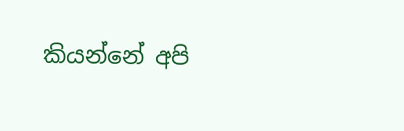කියන්නේ අපි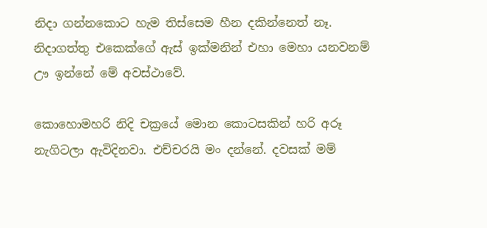නිදා ගන්නකොට හැම තිස්සෙම හීන දකින්නෙත් නෑ. නිදාගත්තු එකෙක්ගේ ඇස් ඉක්මනින් එහා මෙහා යනවනම් ඌ ඉන්නේ මේ අවස්ථාවේ.

කොහොමහරි නිදි චක්‍රයේ මොන කොටසකින් හරි අරූ නැගිටලා ඇවිදිනවා. එච්චරයි මං දන්නේ. දවසක් මම්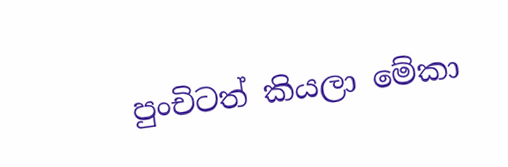පුංචිටත් කියලා මේකා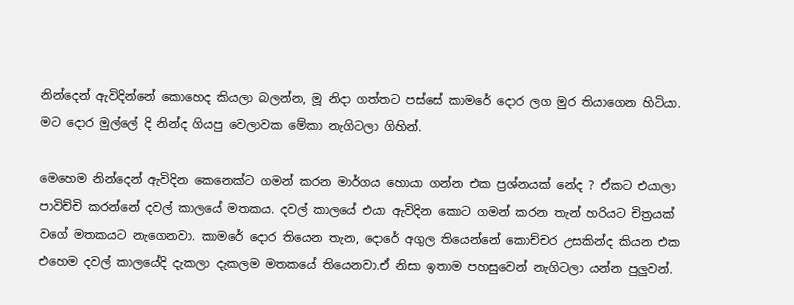නින්දෙන් ඇවිදින්නේ කොහෙද කියලා බලන්න, මූ නිදා ගත්තට පස්සේ කාමරේ දොර ලග මුර තියාගෙන හිටියා. මට දොර මුල්ලේ දි නින්ද ගියපු වෙලාවක මේකා නැගිටලා ගිහින්.

මෙහෙම නින්දෙන් ඇවිදින කෙනෙක්ට ගමන් කරන මාර්ගය හොයා ගන්න එක ප්‍රශ්නයක් නේද ? ඒකට එයාලා පාවිච්චි කරන්නේ දවල් කාලයේ මතකය. දවල් කාලයේ එයා ඇවිදින කොට ගමන් කරන තැන් හරියට චිත්‍රයක් වගේ මතකයට නැගෙනවා. කාමරේ දොර තියෙන තැන, දොරේ අගුල තියෙන්නේ කොච්චර උසකින්ද කියන එක එහෙම දවල් කාලයේදි දැකලා දැකලම මතකයේ තියෙනවා.ඒ නිසා ඉතාම පහසුවෙන් නැගිටලා යන්න පුලුවන්.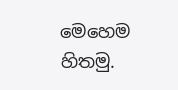මෙහෙම හිතමු.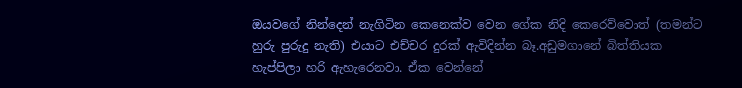ඔයවගේ නින්දෙන් නැගිටින කෙනෙක්ව වෙන ගේක නිදි කෙරෙව්වොත් (තමන්ට හුරු පුරුදු නැති) එයාට එච්චර දුරක් ඇවිදින්න බෑ.අඩුමගානේ බිත්තියක හැප්පිලා හරි ඇහැරෙනවා. ඒක වෙන්නේ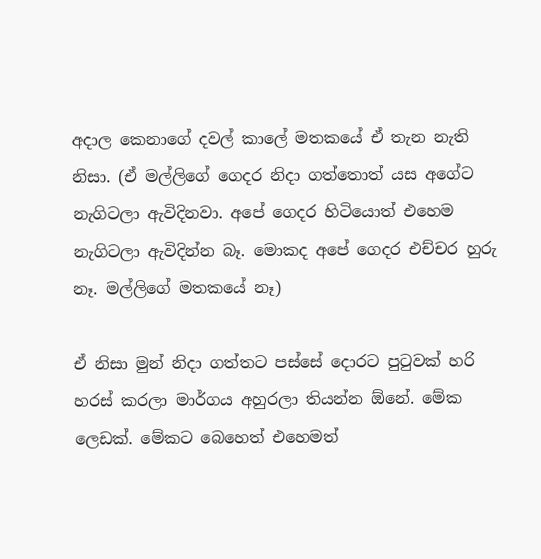අදාල කෙනාගේ දවල් කාලේ මතකයේ ඒ තැන නැති නිසා. (ඒ මල්ලිගේ ගෙදර නිදා ගත්තොත් යස අගේට නැගිටලා ඇවිදිනවා. අපේ ගෙදර හිටියොත් එහෙම නැගිටලා ඇවිදින්න බෑ. මොකද අපේ ගෙදර එච්චර හුරු නෑ. මල්ලිගේ මතකයේ නෑ)

ඒ නිසා මුන් නිදා ගත්තට පස්සේ දොරට පුටුවක් හරි හරස් කරලා මාර්ගය අහුරලා තියන්න ඕනේ. මේක ලෙඩක්. මේකට බෙහෙත් එහෙමත්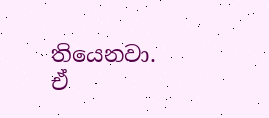තියෙනවා. ඒ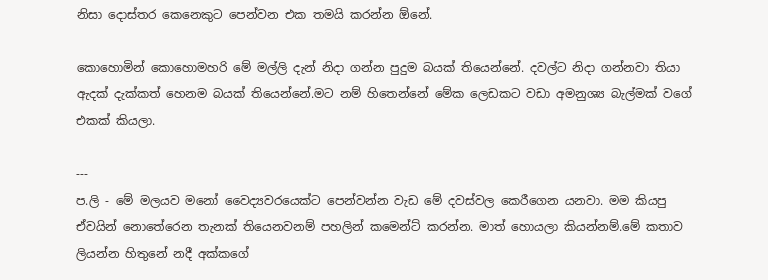නිසා දොස්තර කෙනෙකුට පෙන්වන එක තමයි කරන්න ඕනේ.

කොහොමින් කොහොමහරි මේ මල්ලි දැන් නිදා ගන්න පුදුම බයක් තියෙන්නේ. දවල්ට නිදා ගන්නවා තියා ඇදක් දැක්කත් හෙනම බයක් තියෙන්නේ.මට නම් හිතෙන්නේ මේක ලෙඩකට වඩා අමනුශ්‍ය බැල්මක් වගේ එකක් කියලා.

---
ප.ලි - මේ මලයව මනෝ වෛද්‍යවරයෙක්ට පෙන්වන්න වැඩ මේ දවස්වල කෙරීගෙන යනවා. මම කියපු ඒවයින් නොතේරෙන තැනක් තියෙනවනම් පහලින් කමෙන්ට් කරන්න. මාත් හොයලා කියන්නම්.මේ කතාව ලියන්න හිතුනේ නදී අක්කගේ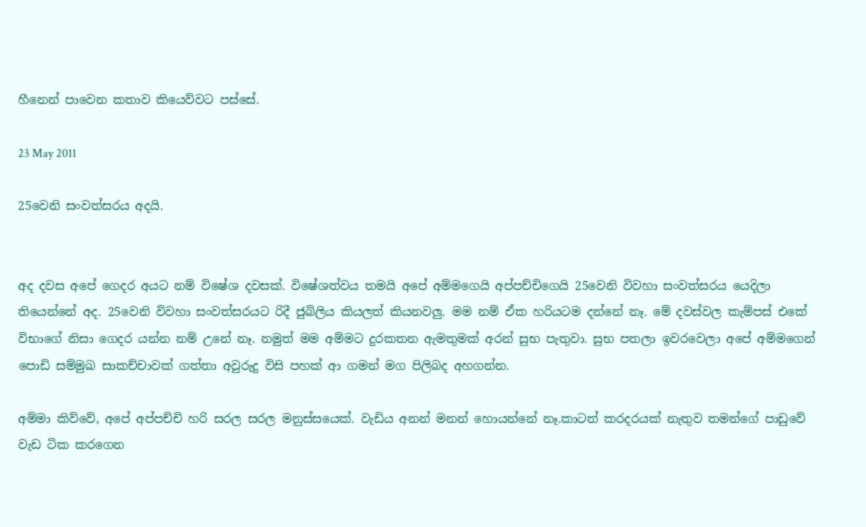හීනෙන් පාවෙන කතාව කියෙව්වට පස්සේ.

23 May 2011

25වෙනි සංවත්සරය අදයි.


අද දවස අපේ ගෙදර අයට නම් විෂේශ දවසක්. විෂේශත්වය තමයි අපේ අම්මගෙයි අප්පච්චිගෙයි 25වෙනි විවහා සංවත්සරය යෙදිලා තියෙන්නේ අද. 25වෙනි විවහා සංවත්සරයට රිදී ජුබිලිය කියලත් කියනවලු. මම නම් ඒක හරියටම දන්නේ නෑ. මේ දවස්වල කැම්පස් එකේ විභාගේ නිසා ගෙදර යන්න නම් උනේ නෑ. නමුත් මම අම්මට දුරකතන ඇමතුමක් අරන් සුභ පැතුවා. සුභ පතලා ඉවරවෙලා අපේ අම්මගෙන් පොඩි සම්මුඛ සාකච්චාවක් ගත්තා අවුරුදු විසි පහක් ආ ගමන් මග පිලිබද අහගන්න.

අම්මා කිව්වේ, අපේ අප්පච්චි හරි සරල සරල මනුස්සයෙක්. වැඩිය අනන් මනන් හොයන්නේ නෑ.කාටත් කරදරයක් නැතුව තමන්ගේ පාඩුවේ වැඩ ටික කරගෙන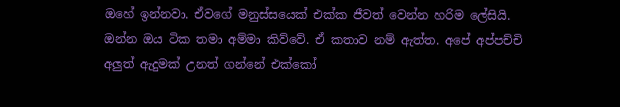ඔහේ ඉන්නවා. ඒවගේ මනුස්සයෙක් එක්ක ජීවත් වෙන්න හරිම ලේසියි. ඔන්න ඔය ටික තමා අම්මා කිව්වේ. ඒ කතාව නම් ඇත්ත. අපේ අප්පච්චි අලුත් ඇදුමක් උනත් ගන්නේ එක්කෝ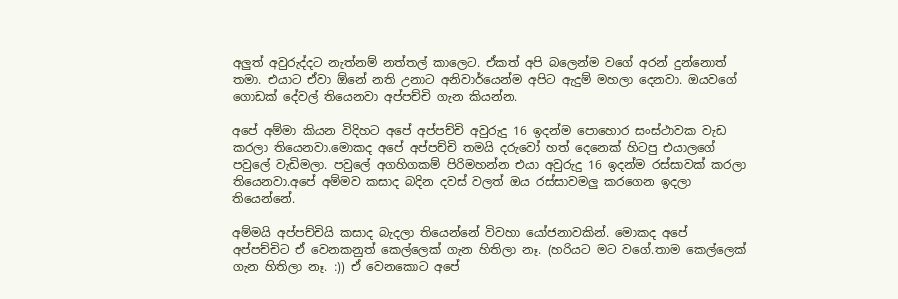අලුත් අවුරුද්දට නැත්නම් නත්තල් කාලෙට. ඒකත් අපි බලෙන්ම වගේ අරන් දුන්නොත් තමා. එයාට ඒවා ඕනේ නති උනාට අනිවාර්යෙන්ම අපිට ඇදුම් මහලා දෙනවා. ඔයවගේ ගොඩක් දේවල් තියෙනවා අප්පච්චි ගැන කියන්න.

අපේ අම්මා කියන විදිහට අපේ අප්පච්චි අවුරුදු 16 ඉදන්ම පොහොර සංස්ථාවක වැඩ කරලා තියෙනවා.මොකද අපේ අප්පච්චි තමයි දරුවෝ හත් දෙනෙක් හිටපු එයාලගේ පවුලේ වැඩිමලා. පවුලේ අගහිගකම් පිරිමහන්න එයා අවුරුදු 16 ඉදන්ම රස්සාවක් කරලා තියෙනවා.අපේ අම්මව කසාද බදින දවස් වලත් ඔය රස්සාවමලු කරගෙන ඉදලා තියෙන්නේ.

අම්මයි අප්පච්චියි කසාද බැදලා තියෙන්නේ විවහා යෝජනාවකින්. මොකද අපේ අප්පච්චිට ඒ වෙනකනුත් කෙල්ලෙක් ගැන හිතිලා නෑ. (හරියට මට වගේ.තාම කෙල්ලෙක් ගැන හිතිලා නෑ. :)) ඒ වෙනකොට අපේ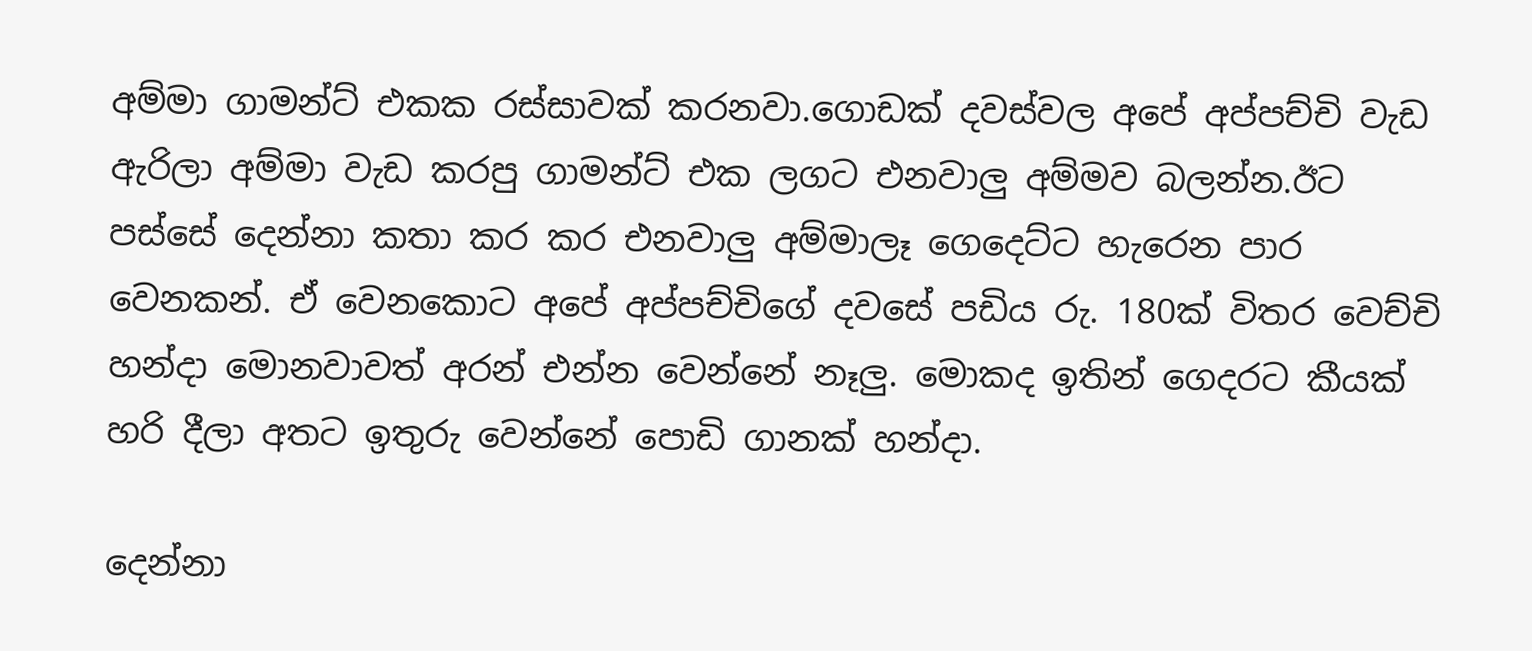අම්මා ගාමන්ට් එකක රස්සාවක් කරනවා.ගොඩක් දවස්වල අපේ අප්පච්චි වැඩ ඇරිලා අම්මා වැඩ කරපු ගාමන්ට් එක ලගට එනවාලු අම්මව බලන්න.ඊට පස්සේ දෙන්නා කතා කර කර එනවාලු අම්මාලෑ ගෙදෙට්ට හැරෙන පාර වෙනකන්. ඒ වෙනකොට අපේ අප්පච්චිගේ දවසේ පඩිය රු. 180ක් විතර වෙච්චි හන්දා මොනවාවත් අරන් එන්න වෙන්නේ නෑලු. මොකද ඉතින් ගෙදරට කීයක් හරි දීලා අතට ඉතුරු වෙන්නේ පොඩි ගානක් හන්දා.

දෙන්නා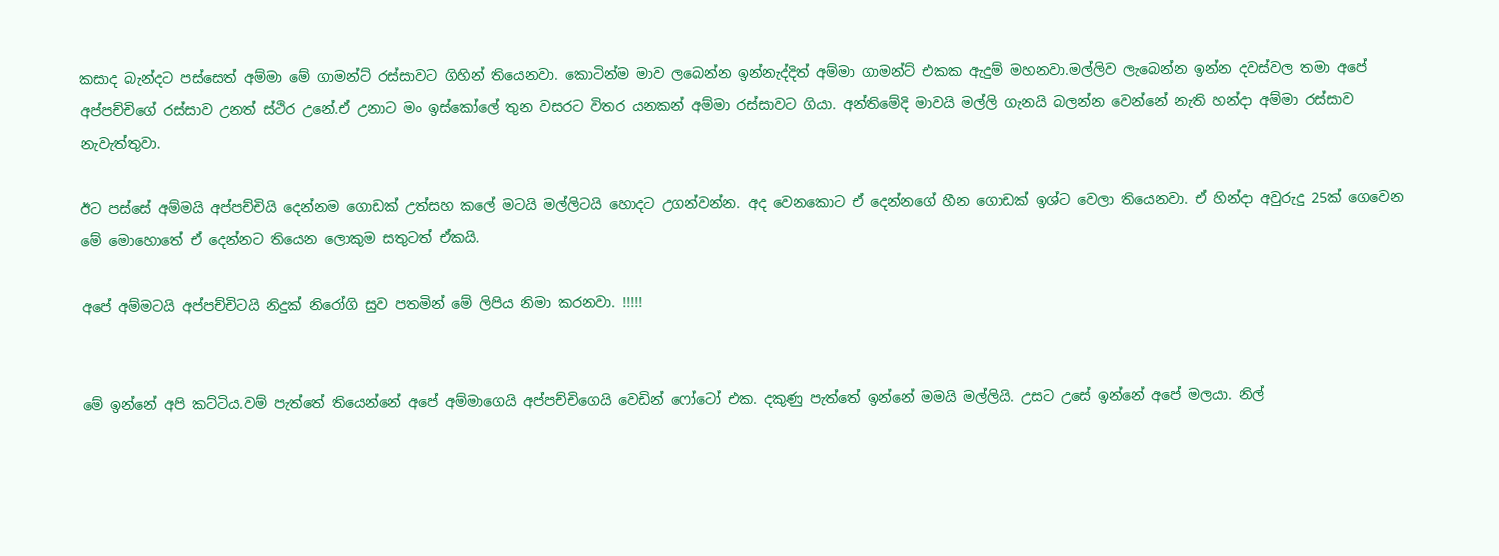කසාද බැන්දට පස්සෙත් අම්මා මේ ගාමන්ට් රස්සාවට ගිහින් තියෙනවා. කොටින්ම මාව ලබෙන්න ඉන්නැද්දිත් අම්මා ගාමන්ට් එකක ඇදුම් මහනවා.මල්ලිව ලැබෙන්න ඉන්න දවස්වල තමා අපේ අප්පච්චිගේ රස්සාව උනත් ස්ථිර උනේ.ඒ උනාට මං ඉස්කෝලේ තුන වසරට විතර යනකන් අම්මා රස්සාවට ගියා. අන්තිමේදි මාවයි මල්ලි ගැනයි බලන්න වෙන්නේ නැති හන්දා අම්මා රස්සාව නැවැත්තුවා.

ඊට පස්සේ අම්මයි අප්පච්චියි දෙන්නම ගොඩක් උත්සහ කලේ මටයි මල්ලිටයි හොදට උගන්වන්න. අද වෙනකොට ඒ දෙන්නගේ හීන ගොඩක් ඉශ්ට වෙලා තියෙනවා. ඒ හින්දා අවුරුදු 25ක් ගෙවෙන මේ මොහොතේ ඒ දෙන්නට තියෙන ලොකුම සතුටත් ඒකයි.

අපේ අම්මටයි අප්පච්චිටයි නිදුක් නිරෝගි සුව පතමින් මේ ලිපිය නිමා කරනවා. !!!!!


මේ ඉන්නේ අපි කට්ටිය.වම් පැත්තේ තියෙන්නේ අපේ අම්මාගෙයි අප්පච්චිගෙයි වෙඩින් ෆෝටෝ එක. දකුණු පැත්තේ ඉන්නේ මමයි මල්ලියි. උසට උසේ ඉන්නේ අපේ මලයා. නිල්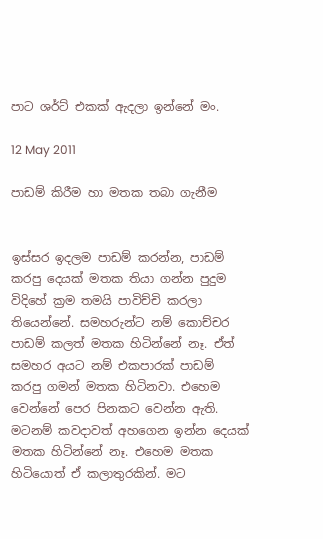පාට ශර්ට් එකක් ඇදලා ඉන්නේ මං.

12 May 2011

පාඩම් කිරීම හා මතක තබා ගැනීම


ඉස්සර ඉදලම පාඩම් කරන්න, පාඩම් කරපු දෙයක් මතක තියා ගන්න පුදුම විදිහේ ක්‍රම තමයි පාවිච්චි කරලා තියෙන්නේ. සමහරුන්ට නම් කොච්චර පාඩම් කලත් මතක හිටින්නේ නෑ. ඒත් සමහර අයට නම් එකපාරක් පාඩම් කරපු ගමන් මතක හිටිනවා. එහෙම වෙන්නේ පෙර පිනකට වෙන්න ඇති. මටනම් කවදාවත් අහගෙන ඉන්න දෙයක් මතක හිටින්නේ නෑ. එහෙම මතක හිටියොත් ඒ කලාතුරකින්. මට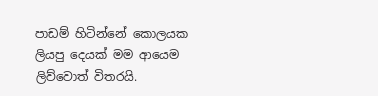පාඩම් හිටින්නේ කොලයක ලියපු දෙයක් මම ආයෙම ලිව්වොත් විතරයි.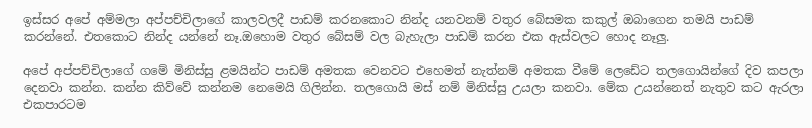ඉස්සර අපේ අම්මලා අප්පච්චිලාගේ කාලවලදී පාඩම් කරනකොට නින්ද යනවනම් වතුර බේසමක කකුල් ඔබාගෙන තමයි පාඩම් කරන්නේ. එතකොට නින්ද යන්නේ නෑ.ඔහොම වතුර බේසම් වල බැහැලා පාඩම් කරන එක ඇස්වලට හොද නෑලු.

අපේ අප්පච්චිලාගේ ගමේ මිනිස්සු ළමයින්ට පාඩම් අමතක වෙනවට එහෙමත් නැත්නම් අමතක වීමේ ලෙඩේට තලගොයින්ගේ දිව කපලා දෙනවා කන්න. කන්න කිව්වේ කන්නම නෙමෙයි ගිලින්න. තලගොයි මස් නම් මිනිස්සු උයලා කනවා. මේක උයන්නෙත් නැතුව කට ඇරලා එකපාරටම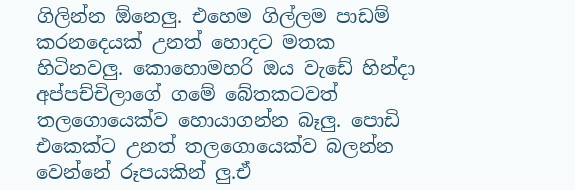ගිලින්න ඕනෙලු. එහෙම ගිල්ලම පාඩම් කරනදෙයක් උනත් හොදට මතක හිටිනවලු. කොහොමහරි ඔය වැඩේ හින්දා අප්පච්චිලාගේ ගමේ බේතකටවත් තලගොයෙක්ව හොයාගන්න බෑලු. පොඩි එකෙක්ට උනත් තලගොයෙක්ව බලන්න වෙන්නේ රූපයකින් ලු.ඒ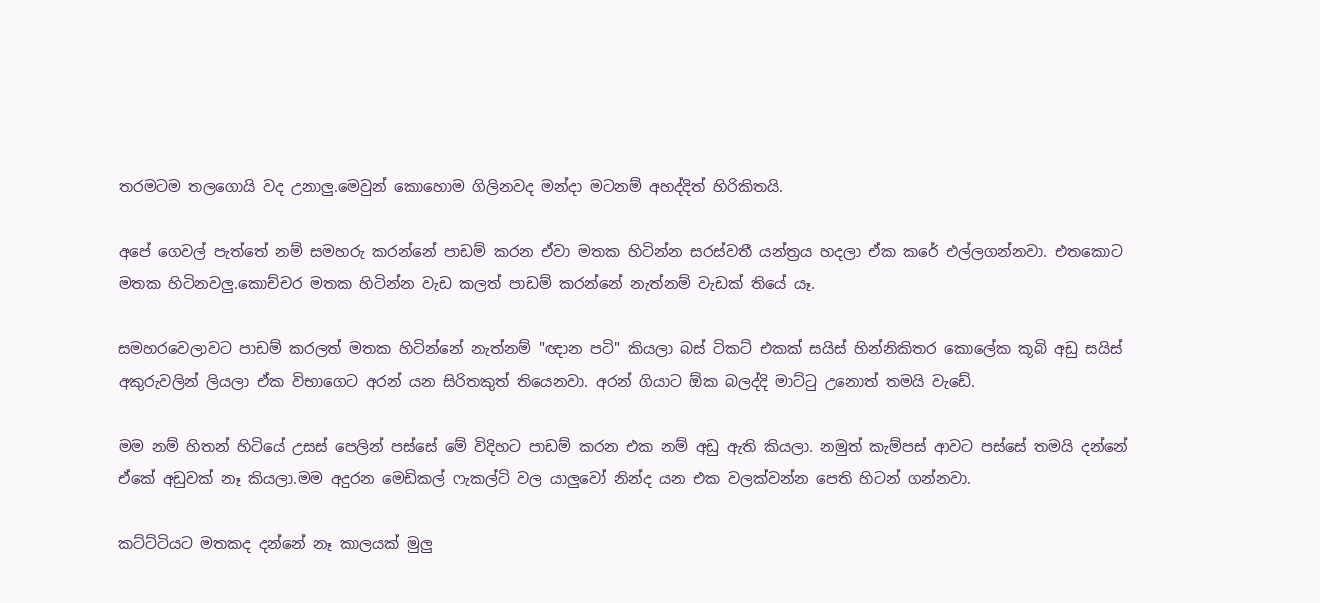තරමටම තලගොයි වද උනාලු.මෙවුන් කොහොම ගිලිනවද මන්දා මටනම් අහද්දිත් හිරිකිතයි.

අපේ ගෙවල් පැත්තේ නම් සමහරු කරන්නේ පාඩම් කරන ඒවා මතක හිටින්න සරස්වතී යන්ත්‍රය හදලා ඒක කරේ එල්ලගන්නවා. එතකොට මතක හිටිනවලු.කොච්චර මතක හිටින්න වැඩ කලත් පාඩම් කරන්නේ නැත්නම් වැඩක් තියේ යෑ.

සමහරවෙලාවට පාඩම් කරලත් මතක හිටින්නේ නැත්නම් "ඥාන පටි" කියලා බස් ටිකට් එකක් සයිස් හින්නිකිතර කොලේක කූබි අඩු සයිස් අකුරුවලින් ලියලා ඒක විභාගෙට අරන් යන සිරිතකුත් තියෙනවා. අරන් ගියාට ඕක බලද්දි මාට්ටු උනොත් තමයි වැඩේ.

මම නම් හිතන් හිටියේ උසස් පෙලින් පස්සේ මේ විදිහට පාඩම් කරන එක නම් අඩු ඇති කියලා. නමුත් කැම්පස් ආවට පස්සේ තමයි දන්නේ ඒකේ අඩුවක් නෑ කියලා.මම අදුරන මෙඩිකල් ෆැකල්ටි වල යාලුවෝ නින්ද යන එක වලක්වන්න පෙති හිටන් ගන්නවා.

කට්ට්ටියට මතකද දන්නේ නෑ කාලයක් මුලු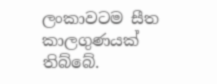ලංකාවටම සීත කාලගුණයක් තිබ්බේ.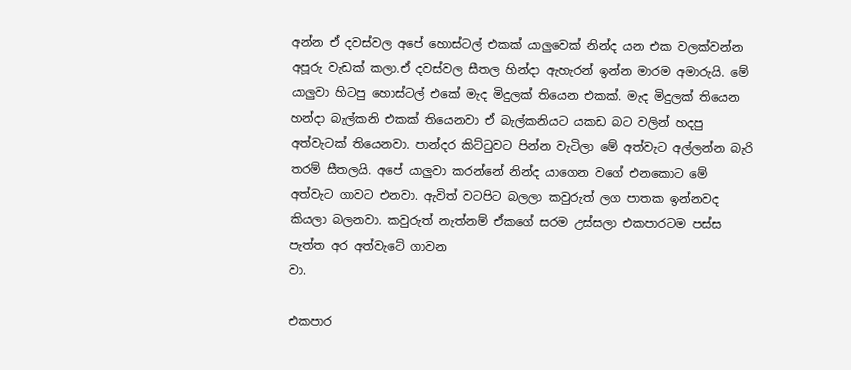අන්න ඒ දවස්වල අපේ හොස්ටල් එකක් යාලුවෙක් නින්ද යන එක වලක්වන්න අපූරු වැඩක් කලා.ඒ දවස්වල සීතල හින්දා ඇහැරන් ඉන්න මාරම අමාරුයි. මේ යාලුවා හිටපු හොස්ටල් එකේ මැද මිදුලක් තියෙන එකක්. මැද මිදුලක් තියෙන හන්දා බැල්කනි එකක් තියෙනවා ඒ බැල්කනියට යකඩ බට වලින් හදපු අත්වැටක් තියෙනවා. පාන්දර කිට්ටුවට පින්න වැටිලා මේ අත්වැට අල්ලන්න බැරි තරම් සීතලයි. අපේ යාලුවා කරන්නේ නින්ද යාගෙන වගේ එනකොට මේ අත්වැට ගාවට එනවා. ඇවිත් වටපිට බලලා කවුරුත් ලග පාතක ඉන්නවද කියලා බලනවා. කවුරුත් නැත්නම් ඒකගේ සරම උස්සලා එකපාරටම පස්ස පැත්ත අර අත්වැටේ ගාවන
වා.

එකපාර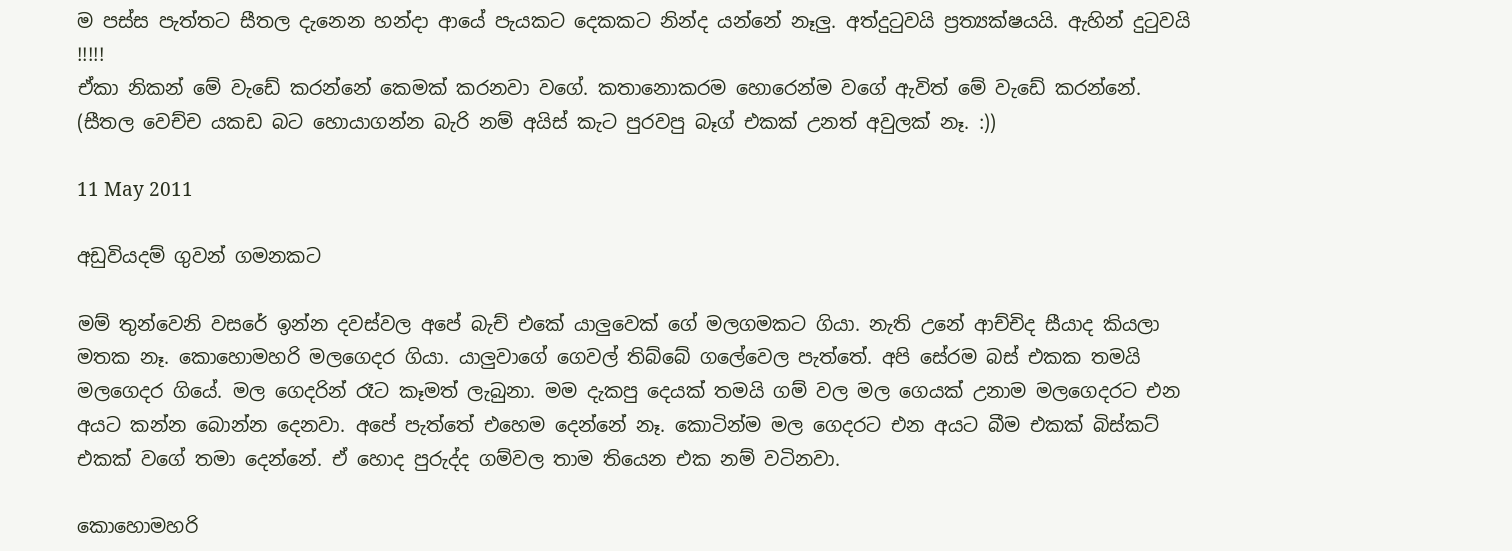ම පස්ස පැත්තට සීතල දැනෙන හන්දා ආයේ පැයකට දෙකකට නින්ද යන්නේ නෑලු. අත්දුටුවයි ප්‍රත්‍යක්ෂයයි. ඇහින් දුටුවයි !!!!!
ඒකා නිකන් මේ වැඩේ කරන්නේ කෙමක් කරනවා වගේ. කතානොකරම හොරෙන්ම වගේ ඇවිත් මේ වැඩේ කරන්නේ.
(සීතල වෙච්ච යකඩ බට හොයාගන්න බැරි නම් අයිස් කැට පුරවපු බෑග් එකක් උනත් අවුලක් නෑ. :))

11 May 2011

අඩුවියදම් ගුවන් ගමනකට

මම් තුන්වෙනි වසරේ ඉන්න දවස්වල අපේ බැච් එකේ යාලුවෙක් ගේ මලගමකට ගියා. නැති උනේ ආච්චිද සීයාද කියලා මතක නෑ. කොහොමහරි මලගෙදර ගියා. යාලුවාගේ ගෙවල් තිබ්බේ ගලේවෙල පැත්තේ. අපි සේරම බස් එකක තමයි මලගෙදර ගියේ. මල ගෙදරින් රෑට කෑමත් ලැබුනා. මම දැකපු දෙයක් තමයි ගම් වල මල ගෙයක් උනාම මලගෙදරට එන අයට කන්න බොන්න දෙනවා. අපේ පැත්තේ එහෙම දෙන්නේ නෑ. කොටින්ම මල ගෙදරට එන අයට බීම එකක් බිස්කට් එකක් වගේ තමා දෙන්නේ. ඒ හොද පුරුද්ද ගම්වල තාම තියෙන එක නම් වටිනවා.

කොහොමහරි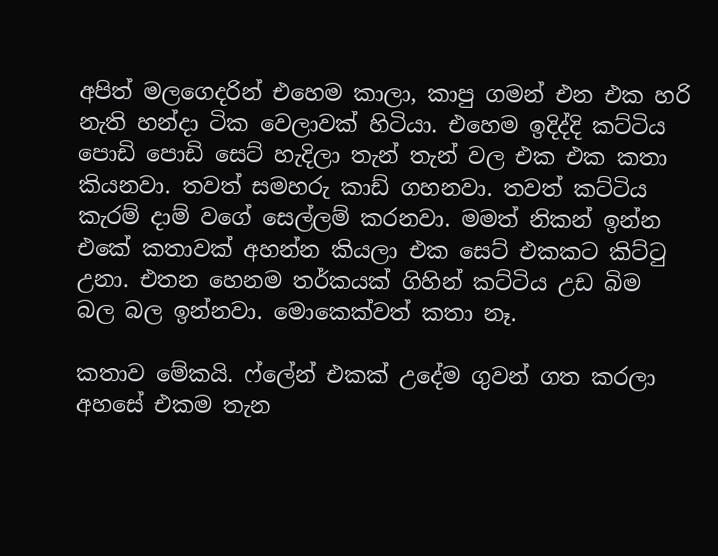අපිත් මලගෙදරින් එහෙම කාලා, කාපු ගමන් එන එක හරි නැති හන්දා ටික වෙලාවක් හිටියා. එහෙම ඉදිද්දි කට්ටිය පොඩි පොඩි සෙට් හැදිලා තැන් තැන් වල එක එක කතා කියනවා. තවත් සමහරු කාඩ් ගහනවා. තවත් කට්ටිය කැරම් දාම් වගේ සෙල්ලම් කරනවා. මමත් නිකන් ඉන්න එකේ කතාවක් අහන්න කියලා එක සෙට් එකකට කිට්ටු උනා. එතන හෙනම තර්කයක් ගිහින් කට්ටිය උඩ බිම බල බල ඉන්නවා. මොකෙක්වත් කතා නෑ.

කතාව මේකයි. ෆ්ලේන් එකක් උදේම ගුවන් ගත කරලා අහසේ එකම තැන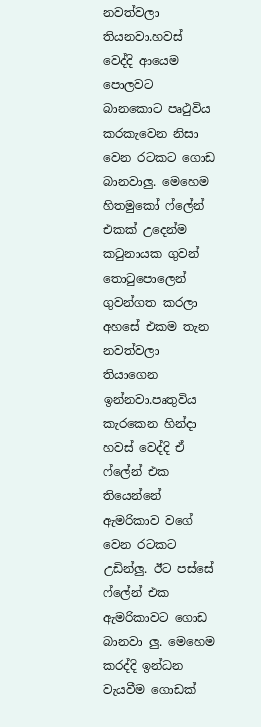නවත්වලා තියනවා.හවස් වෙද්දි ආයෙම පොලවට බානකොට පෘථුවිය කරකැවෙන නිසා වෙන රටකට ගොඩ බානවාලු. මෙහෙම හිතමුකෝ ෆ්ලේන් එකක් උදෙන්ම කටුනායක ගුවන් තොටුපොලෙන් ගුවන්ගත කරලා අහසේ එකම තැන නවත්වලා තියාගෙන ඉන්නවා.පෘතුවිය කැරකෙන හින්දා හවස් වෙද්දි ඒ ෆ්ලේන් එක තියෙන්නේ ඇමරිකාව වගේ වෙන රටකට උඩින්ලු. ඊට පස්සේ ෆ්ලේන් එක ඇමරිකාවට ගොඩ බානවා ලු. මෙහෙම කරද්දි ඉන්ධන වැයවීම ගොඩක්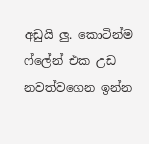අඩුයි ලු. කොටින්ම ෆ්ලේන් එක උඩ නවත්වගෙන ඉන්න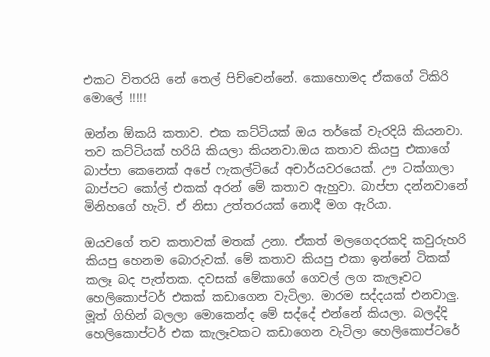එකට විතරයි නේ තෙල් පිච්චෙන්නේ. කොහොමද ඒකගේ ටිකිරි මොලේ !!!!!

ඔන්න ඕකයි කතාව. එක කට්ටියක් ඔය තර්කේ වැරදියි කියනවා. තව කට්ටියක් හරියි කියලා කියනවා.ඔය කතාව කියපු එකාගේ බාප්පා කෙනෙක් අපේ ෆැකල්ටියේ අචාර්යවරයෙක්. ඌ ටක්ගාලා බාප්පට කෝල් එකක් අරන් මේ කතාව ඇහුවා. බාප්පා දන්නවානේ මිනිහගේ හැටි. ඒ නිසා උත්තරයක් නොදී මග ඇරියා.

ඔයවගේ තව කතාවක් මතක් උනා. ඒකත් මලගෙදරකදි කවුරුහරි කියපු හෙනම බොරුවක්. මේ කතාව කියපු එකා ඉන්නේ ටිකක් කලෑ බද පැත්තක. දවසක් මේකාගේ ගෙවල් ලග කැලෑවට හෙලිකොප්ටර් එකක් කඩාගෙන වැටිලා. මාරම සද්දයක් එනවාලු. මූත් ගිහින් බලලා මොකෙන්ද මේ සද්දේ එන්නේ කියලා. බලද්දි හෙලිකොප්ටර් එක කැලෑවකට කඩාගෙන වැටිලා හෙලිකොප්ටරේ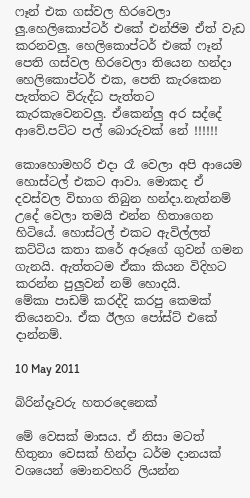ෆෑන් එක ගස්වල හිරවෙලා ලු.හෙලිකොප්ටර් එකේ එන්ජිම ඒත් වැඩ කරනවලු. හෙලිකොප්ටර් එකේ ෆෑන් පෙති ගස්වල හිරවෙලා තියෙන හන්දා හෙලිකොප්ටර් එක, පෙති කැරකෙන පැත්තට විරුද්ධ පැත්තට කැරකැවෙනවලු. ඒකෙන්ලු අර සද්දේ ආවේ.පට්ට පල් බොරුවක් නේ !!!!!!

කොහොමහරි එදා රෑ වෙලා අපි ආයෙම හොස්ටල් එකට ආවා. මොකද ඒ දවස්වල විභාග තිබුන හන්දා.නැත්නම් උදේ වෙලා තමයි එන්න හිතාගෙන හිටියේ. හොස්ටල් එකට ඇවිල්ලත් කට්ටිය කතා කරේ අරූගේ ගුවන් ගමන ගැනයි. ඇත්තටම ඒකා කියන විදිහට කරන්න පුලුවන් නම් හොදයි.
මේකා පාඩම් කරද්දි කරපු කෙමක් තියෙනවා. ඒක ඊලග පෝස්ට් එකේ දාන්නම්.

10 May 2011

බිරින්දෑවරු හතරදෙනෙක්

මේ වෙසක් මාසය. ඒ නිසා මටත් හිතුනා වෙසක් හින්දා ධර්ම දානයක් වශයෙන් මොනවහරි ලියන්න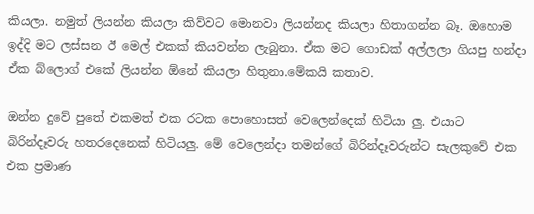කියලා. නමුත් ලියන්න කියලා කිව්වට මොනවා ලියන්නද කියලා හිතාගන්න බෑ. ඔහොම ඉද්දි මට ලස්සන ඊ මෙල් එකක් කියවන්න ලැබුනා. ඒක මට ගොඩක් අල්ලලා ගියපු හන්දා ඒක බ්ලොග් එකේ ලියන්න ඕනේ කියලා හිතුනා.මේකයි කතාව.

ඔන්න දුවේ පුතේ එකමත් එක රටක පොහොසත් වෙලෙන්දෙක් හිටියා ලු. එයාට බිරින්දෑවරු හතරදෙනෙක් හිටියලු. මේ වෙලෙන්දා තමන්ගේ බිරින්දෑවරුන්ට සැලකුවේ එක එක ප්‍රමාණ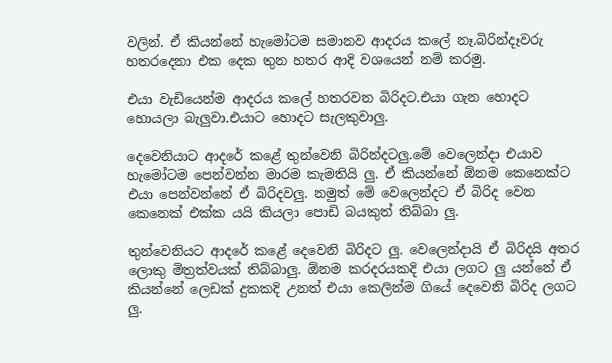වලින්. ඒ කියන්නේ හැමෝටම සමානව ආදරය කලේ නෑ.බිරින්දෑවරු හතරදෙනා එක දෙක තුන හතර ආදි වශයෙන් නම් කරමු.

එයා වැඩියෙන්ම ආදරය කලේ හතරවන බිරිදට.එයා ගැන හොදට හොයලා බැලුවා.එයාට හොදට සැලකුවාලු.

දෙවෙනියාට ආදරේ කළේ තුන්වෙනි බිරින්දටලු.මේ වෙලෙන්දා එයාව හැමෝටම පෙන්වන්න මාරම කැමතියි ලු. ඒ කියන්නේ ඕනම කෙනෙක්ට එයා පෙන්වන්නේ ඒ බිරිදවලු. නමුත් මේ වෙලෙන්දට ඒ බිරිද වෙන කෙනෙක් එක්ක යයි කියලා පොඩි බයකුත් තිබ්බා ලු.

තුන්වෙනියට ආදරේ කළේ දෙවෙනි බිරිදට ලු. වෙලෙන්දායි ඒ බිරිදයි අතර ලොකු මිත්‍රත්වයක් තිබ්බාලු. ඕනම කරදරයකදි එයා ලගට ලු යන්නේ ඒ කියන්නේ ලෙඩක් දුකකදි උනත් එයා කෙලින්ම ගියේ දෙවෙනි බිරිද ලගට ලු.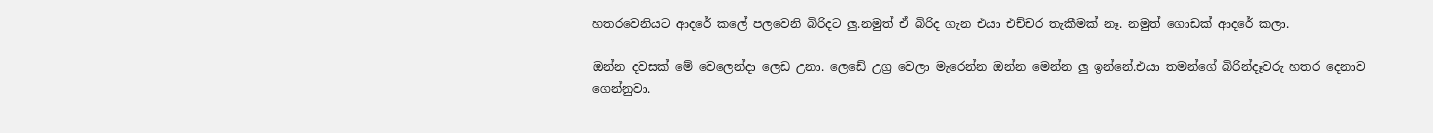හතරවෙනියට ආදරේ කලේ පලවෙනි බිරිදට ලු.නමුත් ඒ බිරිද ගැන එයා එච්චර තැකීමක් නෑ. නමුත් ගොඩක් ආදරේ කලා.

ඔන්න දවසක් මේ වෙලෙන්දා ලෙඩ උනා. ලෙඩේ උග්‍ර වෙලා මැරෙන්න ඔන්න මෙන්න ලු ඉන්නේ.එයා තමන්ගේ බිරින්දෑවරු හතර දෙනාව ගෙන්නුවා.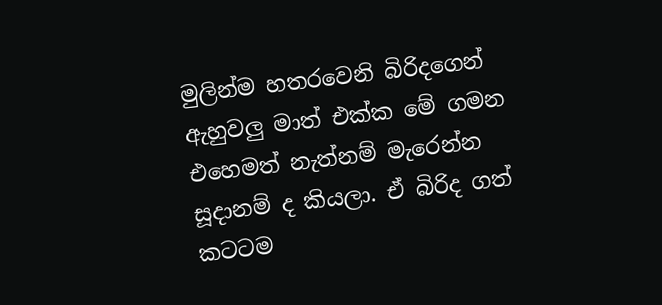මුලින්ම හතරවෙනි බිරිදගෙන් ඇහුවලු මාත් එක්ක මේ ගමන එහෙමත් නැත්නම් මැරෙන්න සූදානම් ද කියලා. ඒ බිරිද ගත් කටටම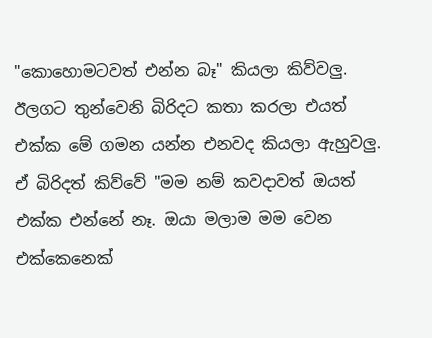"කොහොමටවත් එන්න බෑ" කියලා කිව්වලු. ඊලගට තුන්වෙනි බිරිදට කතා කරලා එයත් එක්ක මේ ගමන යන්න එනවද කියලා ඇහුවලු. ඒ බිරිදත් කිව්වේ "මම නම් කවදාවත් ඔයත් එක්ක එන්නේ නෑ. ඔයා මලාම මම වෙන එක්කෙනෙක්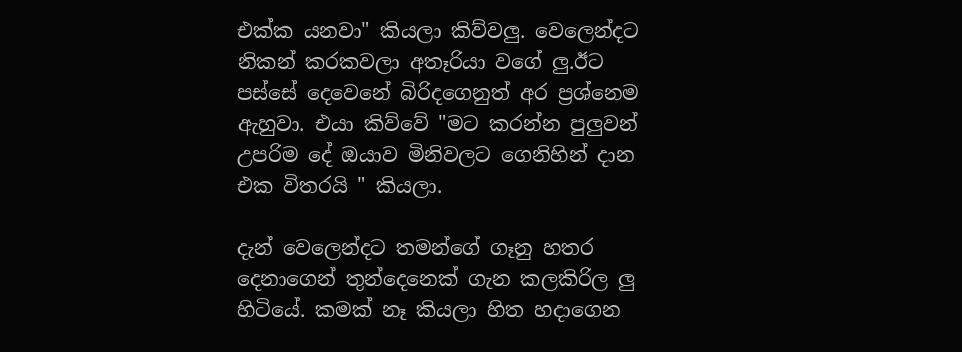එක්ක යනවා" කියලා කිව්වලු. වෙලෙන්දට නිකන් කරකවලා අතෑරියා වගේ ලු.ඊට පස්සේ දෙවෙනේ බිරිදගෙනුත් අර ප්‍රශ්නෙම ඇහුවා. එයා කිව්වේ "මට කරන්න පුලුවන් උපරිම දේ ඔයාව මිනිවලට ගෙනිහින් දාන එක විතරයි " කියලා.

දැන් වෙලෙන්දට තමන්ගේ ගෑනු හතර දෙනාගෙන් තුන්දෙනෙක් ගැන කලකිරිල ලු හිටියේ. කමක් නෑ කියලා හිත හදාගෙන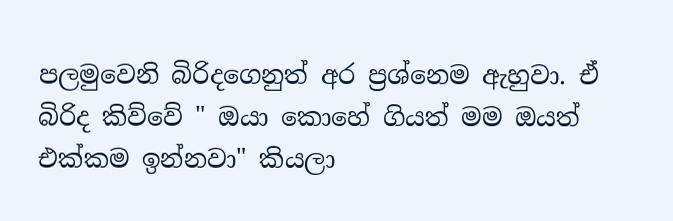පලමුවෙනි බිරිදගෙනුත් අර ප්‍රශ්නෙම ඇහුවා. ඒ බිරිද කිව්වේ " ඔයා කොහේ ගියත් මම ඔයත් එක්කම ඉන්නවා" කියලා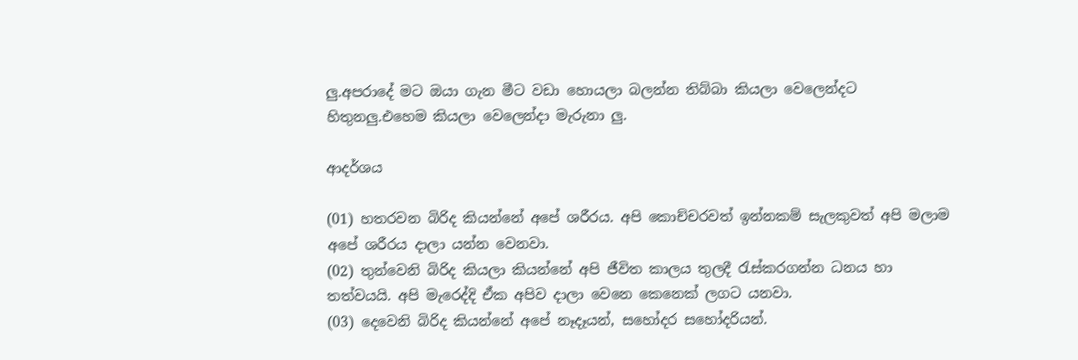ලු.අපරාදේ මට ඔයා ගැන මීට වඩා හොයලා බලන්න තිබ්බා කියලා වෙලෙන්දට හිතුනලු.එහෙම කියලා වෙලෙන්දා මැරුනා ලු.

ආදර්ශය

(01) හතරවන බිරිද කියන්නේ අපේ ශරීරය. අපි කොච්චරවත් ඉන්නකම් සැලකුවත් අපි මලාම අපේ ශරීරය දාලා යන්න වෙනවා.
(02) තුන්වෙනි බිරිද කියලා කියන්නේ අපි ජීවිත කාලය තුලදී රැස්කරගන්න ධනය හා තත්වයයි. අපි මැරෙද්දි ඒක අපිව දාලා වෙනෙ කෙනෙක් ලගට යනවා.
(03) දෙවෙනි බිරිද කියන්නේ අපේ නෑදෑයන්, සහෝදර සහෝදරියන්.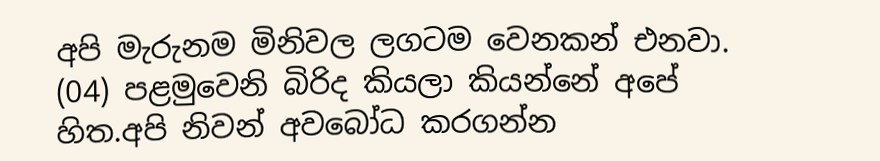අපි මැරුනම මිනිවල ලගටම වෙනකන් එනවා.
(04) පළමුවෙනි බිරිද කියලා කියන්නේ අපේ හිත.අපි නිවන් අවබෝධ කරගන්න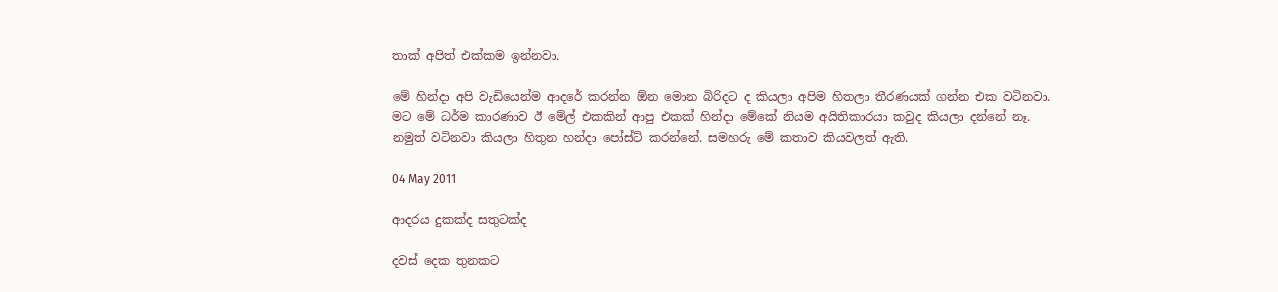තාක් අපිත් එක්කම ඉන්නවා.

මේ හින්දා අපි වැඩියෙන්ම ආදරේ කරන්න ඕන මොන බිරිදට ද කියලා අපිම හිතලා තීරණයක් ගන්න එක වටිනවා. මට මේ ධර්ම කාරණාව ඊ මේල් එකකින් ආපු එකක් හින්දා මේකේ නියම අයිතිකාරයා කවුද කියලා දන්නේ නෑ. නමුත් වටිනවා කියලා හිතුන හන්දා පෝස්ට් කරන්නේ. සමහරු මේ කතාව කියවලත් ඇති.

04 May 2011

ආදරය දුකක්ද සතුටක්ද

දවස් දෙක තුනකට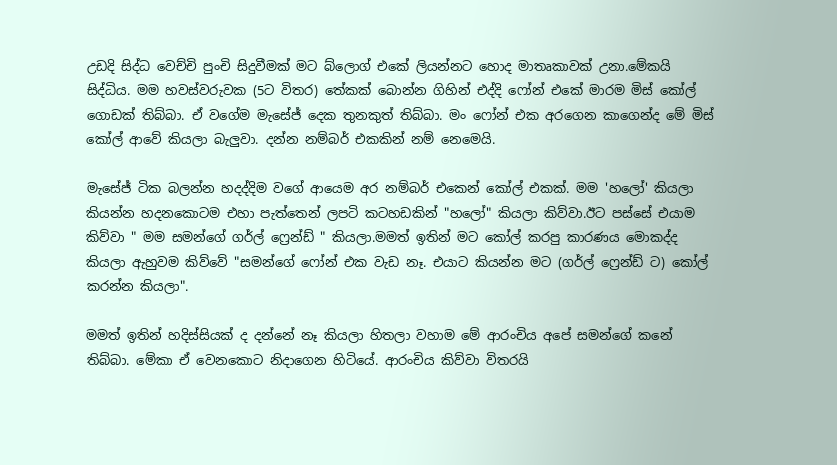උඩදි සිද්ධ වෙච්චි පුංචි සිදුවීමක් මට බ්ලොග් එකේ ලියන්නට හොද මාතෘකාවක් උනා.මේකයි සිද්ධිය. මම හවස්වරුවක (5ට විතර) තේකක් බොන්න ගිහින් එද්දි ෆෝන් එකේ මාරම මිස් කෝල් ගොඩක් තිබ්බා. ඒ වගේම මැසේජ් දෙක තුනකුත් තිබ්බා. මං ෆෝන් එක අරගෙන කාගෙන්ද මේ මිස් කෝල් ආවේ කියලා බැලුවා. දන්න නම්බර් එකකින් නම් නෙමෙයි.

මැසේජ් ටික බලන්න හදද්දිම වගේ ආයෙම අර නම්බර් එකෙන් කෝල් එකක්. මම 'හලෝ' කියලා කියන්න හදනකොටම එහා පැත්තෙන් ලපටි කටහඩකින් "හලෝ" කියලා කිව්වා.ඊට පස්සේ එයාම කිව්වා " මම සමන්ගේ ගර්ල් ෆ්‍රෙන්ඩ් " කියලා.මමත් ඉතින් මට කෝල් කරපු කාරණය මොකද්ද කියලා ඇහුවම කිව්වේ "සමන්ගේ ෆෝන් එක වැඩ නෑ. එයාට කියන්න මට (ගර්ල් ෆ්‍රෙන්ඩ් ට) කෝල් කරන්න කියලා".

මමත් ඉතින් හදිස්සියක් ද දන්නේ නෑ කියලා හිතලා වහාම මේ ආරංචිය අපේ සමන්ගේ කනේ තිබ්බා. මේකා ඒ වෙනකොට නිදාගෙන හිටියේ. ආරංචිය කිව්වා විතරයි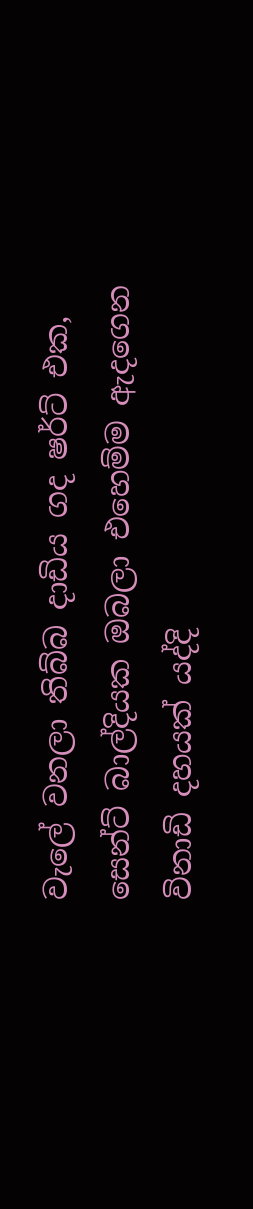වැලේ වනලා තිබ්බ දාඩිය ගද ෂර්ට් එක, සෙන්ට් බාල්දියක ඔබලා එහෙම්ම ඇදගෙන විනාඩි දහයක් යද්දි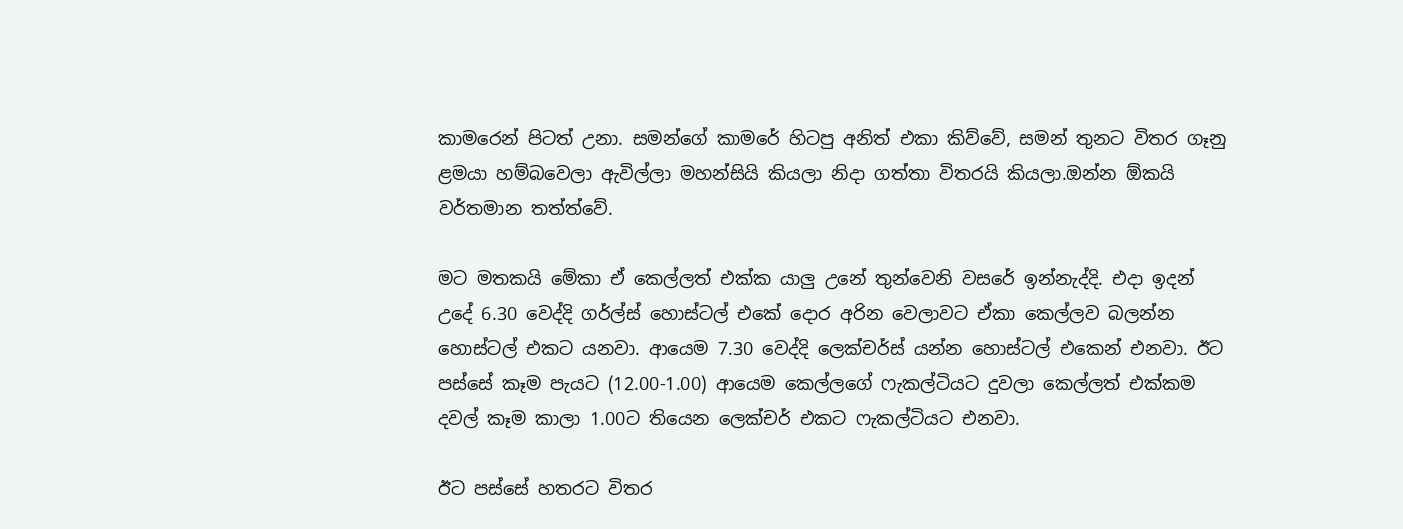කාමරෙන් පිටත් උනා. සමන්ගේ කාමරේ හිටපු අනිත් එකා කිව්වේ, සමන් තුනට විතර ගෑනු ළමයා හම්බවෙලා ඇවිල්ලා මහන්සියි කියලා නිදා ගත්තා විතරයි කියලා.ඔන්න ඕකයි වර්තමාන තත්ත්වේ.

මට මතකයි මේකා ඒ කෙල්ලත් එක්ක යාලු උනේ තුන්වෙනි වසරේ ඉන්නැද්දි. එදා ඉදන් උදේ 6.30 වෙද්දි ගර්ල්ස් හොස්ටල් එකේ දොර අරින වෙලාවට ඒකා කෙල්ලව බලන්න හොස්ටල් එකට යනවා. ආයෙම 7.30 වෙද්දි ලෙක්චර්ස් යන්න හොස්ටල් එකෙන් එනවා. ඊට පස්සේ කෑම පැයට (12.00-1.00) ආයෙම කෙල්ලගේ ෆැකල්ටියට දුවලා කෙල්ලත් එක්කම දවල් කෑම කාලා 1.00ට තියෙන ලෙක්චර් එකට ෆැකල්ටියට එනවා.

ඊට පස්සේ හතරට විතර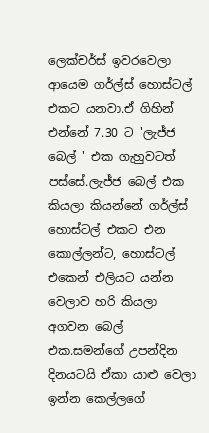ලෙක්චර්ස් ඉවරවෙලා ආයෙම ගර්ල්ස් හොස්ටල් එකට යනවා.ඒ ගිහින් එන්නේ 7.30 ට 'ලැජ්ජ බෙල් ' එක ගැහුවටත් පස්සේ.ලැජ්ජ බෙල් එක කියලා කියන්නේ ගර්ල්ස් හොස්ටල් එකට එන කොල්ලන්ට, හොස්ටල් එකෙන් එලියට යන්න වෙලාව හරි කියලා අගවන බෙල් එක.සමන්ගේ උපන්දින දිනයටයි ඒකා යාළු වෙලා ඉන්න කෙල්ලගේ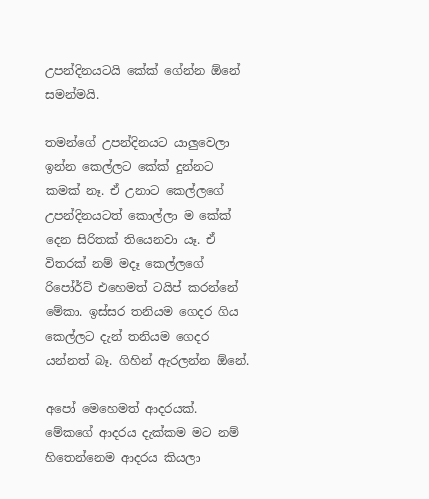උපන්දිනයටයි කේක් ගේන්න ඕනේ සමන්මයි.

තමන්ගේ උපන්දිනයට යාලුවෙලා ඉන්න කෙල්ලට කේක් දුන්නට කමක් නෑ. ඒ උනාට කෙල්ලගේ උපන්දිනයටත් කොල්ලා ම කේක් දෙන සිරිතක් තියෙනවා යෑ. ඒ විතරක් නම් මදෑ කෙල්ලගේ රිපෝර්ට් එහෙමත් ටයිප් කරන්නේ මේකා. ඉස්සර තනියම ගෙදර ගිය කෙල්ලට දැන් තනියම ගෙදර යන්නත් බෑ. ගිහින් ඇරලන්න ඕනේ.

අපෝ මෙහෙමත් ආදරයක්. මේකගේ ආදරය දැක්කම මට නම් හිතෙන්නෙම ආදරය කියලා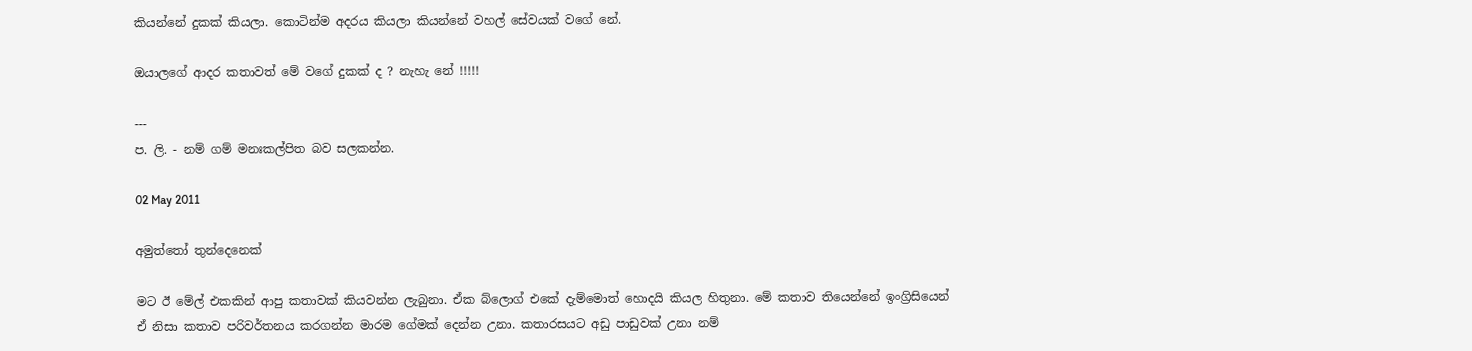කියන්නේ දුකක් කියලා. කොටින්ම අදරය කියලා කියන්නේ වහල් සේවයක් වගේ නේ.

ඔයාලගේ ආදර කතාවත් මේ වගේ දුකක් ද ? නැහැ නේ !!!!!

---
ප. ලි. - නම් ගම් මනඃකල්පිත බව සලකන්න.

02 May 2011

අමුත්තෝ තුන්දෙනෙක්

මට ඊ මේල් එකකින් ආපු කතාවක් කියවන්න ලැබුනා. ඒක බ්ලොග් එකේ දැම්මොත් හොදයි කියල හිතුනා. මේ කතාව තියෙන්නේ ඉංග්‍රිසියෙන් ඒ නිසා කතාව පරිවර්තනය කරගන්න මාරම ගේමක් දෙන්න උනා. කතාරසයට අඩු පාඩුවක් උනා නම්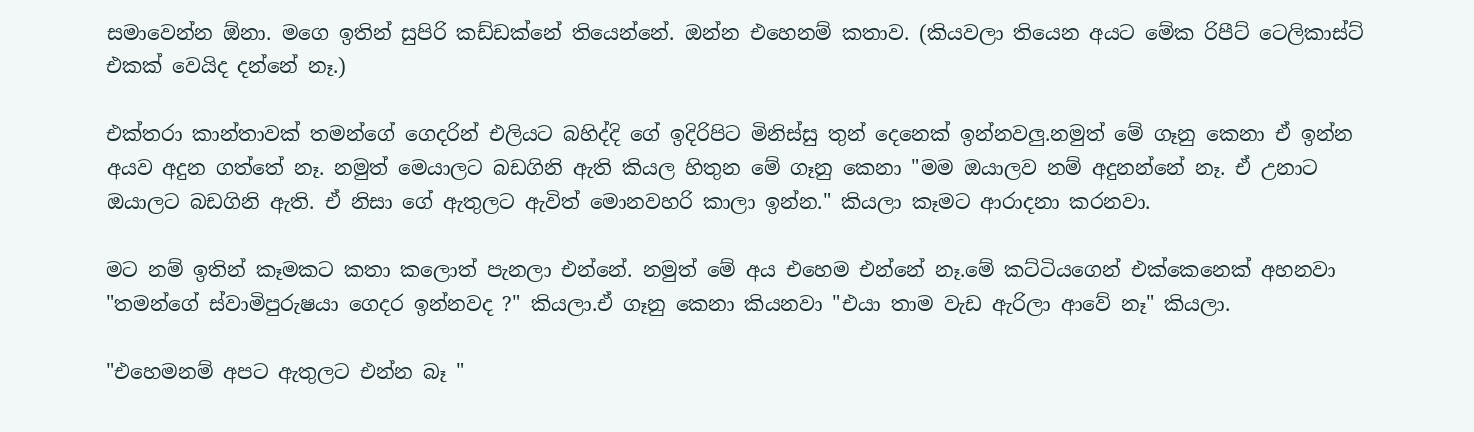සමාවෙන්න ඕනා. මගෙ ඉතින් සුපිරි කඩ්ඩක්නේ තියෙන්නේ. ඔන්න එහෙනම් කතාව. (කියවලා තියෙන අයට මේක රිපීට් ටෙලිකාස්ට් එකක් වෙයිද දන්නේ නෑ.)

එක්තරා කාන්තාවක් තමන්ගේ ගෙදරින් එලියට බහිද්දි ගේ ඉදිරිපිට මිනිස්සු තුන් දෙනෙක් ඉන්නවලු.නමුත් මේ ගෑනු කෙනා ඒ ඉන්න අයව අදුන ගත්තේ නෑ. නමුත් මෙයාලට බඩගිනි ඇති කියල හිතුන මේ ගෑනු කෙනා "මම ඔයාලව නම් අදුනන්නේ නෑ. ඒ උනාට ඔයාලට බඩගිනි ඇති. ඒ නිසා ගේ ඇතුලට ඇවිත් මොනවහරි කාලා ඉන්න." කියලා කෑමට ආරාදනා කරනවා.

මට නම් ඉතින් කෑමකට කතා කලොත් පැනලා එන්නේ. නමුත් මේ අය එහෙම එන්නේ නෑ.මේ කට්ටියගෙන් එක්කෙනෙක් අහනවා "තමන්ගේ ස්වාමිපුරුෂයා ගෙදර ඉන්නවද ?" කියලා.ඒ ගෑනු කෙනා කියනවා "එයා තාම වැඩ ඇරිලා ආවේ නෑ" කියලා.

"එහෙමනම් අපට ඇතුලට එන්න බෑ "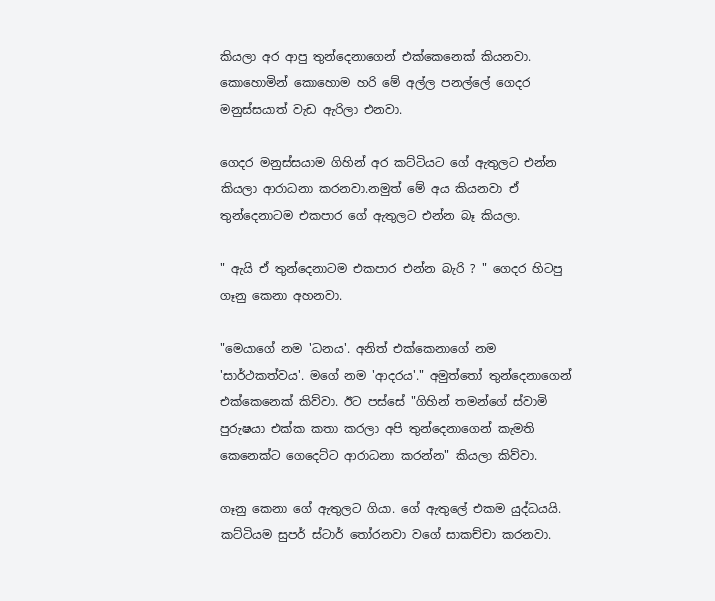කියලා අර ආපු තුන්දෙනාගෙන් එක්කෙනෙක් කියනවා. කොහොමින් කොහොම හරි මේ අල්ල පනල්ලේ ගෙදර මනුස්සයාත් වැඩ ඇරිලා එනවා.

ගෙදර මනුස්සයාම ගිහින් අර කට්ටියට ගේ ඇතුලට එන්න කියලා ආරාධනා කරනවා.නමුත් මේ අය කියනවා ඒ තුන්දෙනාටම එකපාර ගේ ඇතුලට එන්න බෑ කියලා.

" ඇයි ඒ තුන්දෙනාටම එකපාර එන්න බැරි ? " ගෙදර හිටපු ගෑනු කෙනා අහනවා.

"මෙයාගේ නම 'ධනය'. අනිත් එක්කෙනාගේ නම 'සාර්ථකත්වය'. මගේ නම 'ආදරය'." අමුත්තෝ තුන්දෙනාගෙන් එක්කෙනෙක් කිව්වා. ඊට පස්සේ "ගිහින් තමන්ගේ ස්වාමි පුරුෂයා එක්ක කතා කරලා අපි තුන්දෙනාගෙන් කැමති කෙනෙක්ට ගෙදෙට්ට ආරාධනා කරන්න" කියලා කිව්වා.

ගෑනු කෙනා ගේ ඇතුලට ගියා. ගේ ඇතුලේ එකම යුද්ධයයි. කට්ටියම සුපර් ස්ටාර් තෝරනවා වගේ සාකච්චා කරනවා.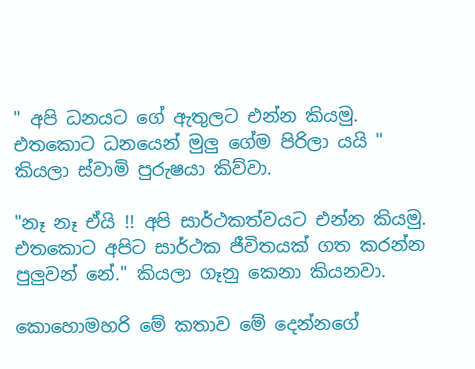" අපි ධනයට ගේ ඇතුලට එන්න කියමු. එතකොට ධනයෙන් මුලු ගේම පිරිලා යයි " කියලා ස්වාමි පුරුෂයා කිව්වා.

"නෑ නෑ ඒයි !! අපි සාර්ථකත්වයට එන්න කියමු. එතකොට අපිට සාර්ථක ජීවිතයක් ගත කරන්න පුලුවන් නේ." කියලා ගෑනු කෙනා කියනවා.

කොහොමහරි මේ කතාව මේ දෙන්නගේ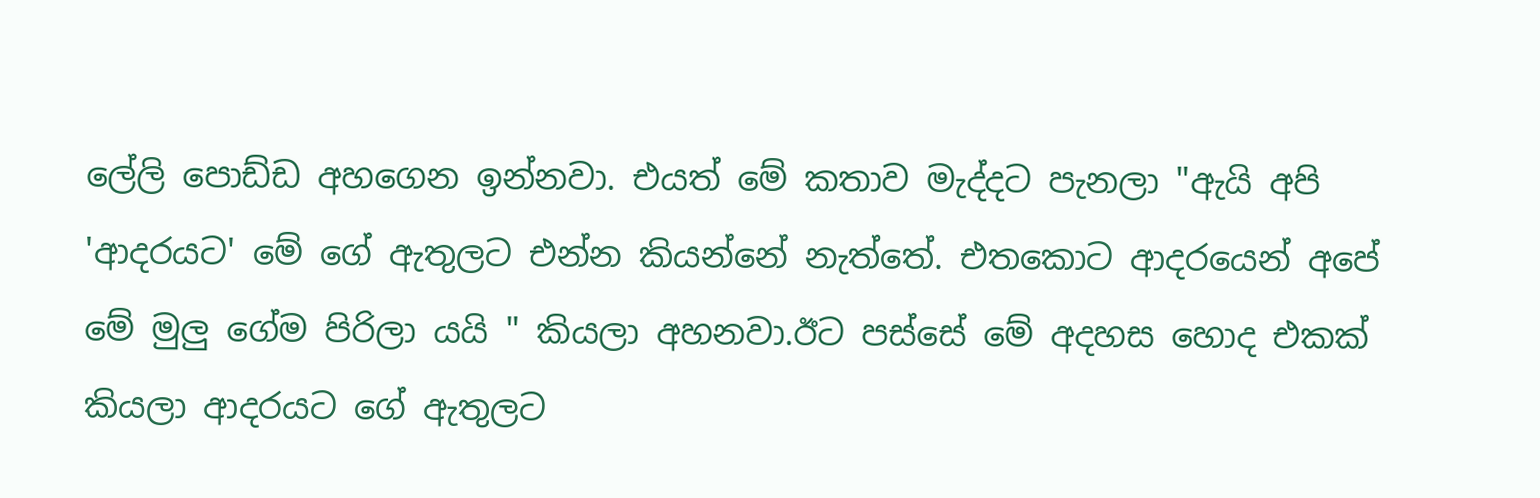ලේලි පොඩ්ඩ අහගෙන ඉන්නවා. එයත් මේ කතාව මැද්දට පැනලා "ඇයි අපි 'ආදරයට' මේ ගේ ඇතුලට එන්න කියන්නේ නැත්තේ. එතකොට ආදරයෙන් අපේ මේ මුලු ගේම පිරිලා යයි " කියලා අහනවා.ඊට පස්සේ මේ අදහස හොද එකක් කියලා ආදරයට ගේ ඇතුලට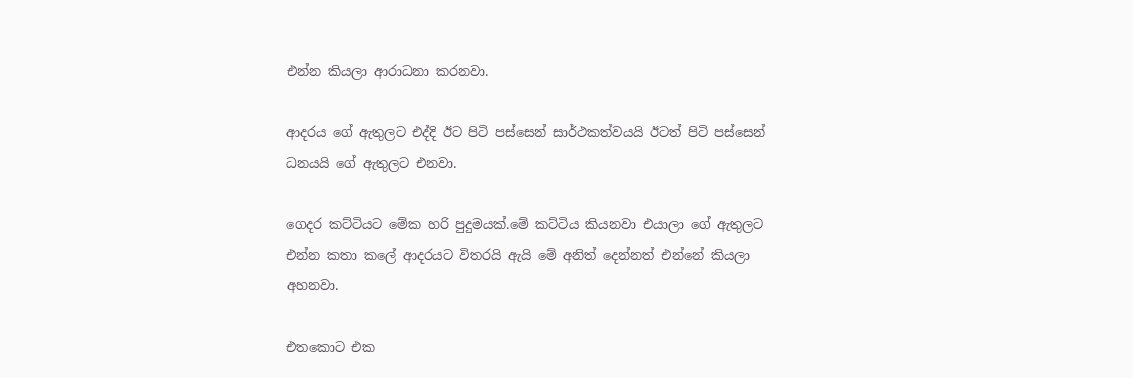එන්න කියලා ආරාධනා කරනවා.

ආදරය ගේ ඇතුලට එද්දි ඊට පිටි පස්සෙන් සාර්ථකත්වයයි ඊටත් පිටි පස්සෙන් ධනයයි ගේ ඇතුලට එනවා.

ගෙදර කට්ටියට මේක හරි පුදුමයක්.මේ කට්ටිය කියනවා එයාලා ගේ ඇතුලට එන්න කතා කලේ ආදරයට විතරයි ඇයි මේ අනිත් දෙන්නත් එන්නේ කියලා අහනවා.

එතකොට එක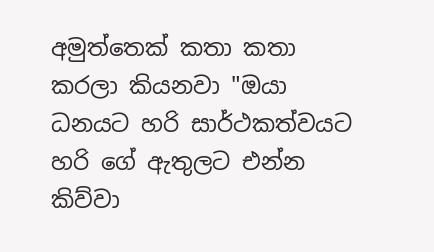අමුත්තෙක් කතා කතා කරලා කියනවා "ඔයා ධනයට හරි සාර්ථකත්වයට හරි ගේ ඇතුලට එන්න කිව්වා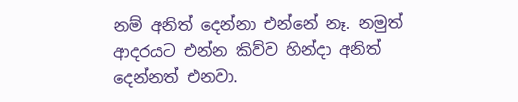නම් අනිත් දෙන්නා එන්නේ නෑ. නමුත් ආදරයට එන්න කිව්ව හින්දා අනිත් දෙන්නත් එනවා.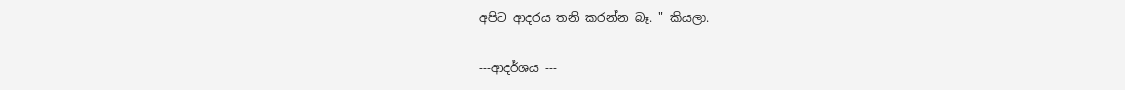අපිට ආදරය තනි කරන්න බෑ. " කියලා.

---ආදර්ශය ---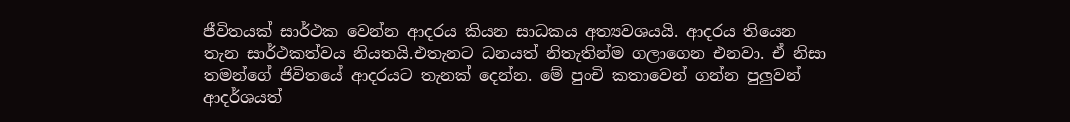ජීවිතයක් සාර්ථක වෙන්න ආදරය කියන සාධකය අත්‍යවශයයි. ආදරය තියෙන තැන සාර්ථකත්වය නියතයි.එතැනට ධනයත් නිතැතින්ම ගලාගෙන එනවා. ඒ නිසා තමන්ගේ ජිවිතයේ ආදරයට තැනක් දෙන්න. මේ පුංචි කතාවෙන් ගන්න පුලුවන් ආදර්ශයත්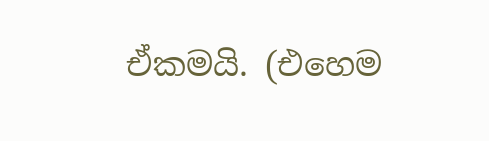ඒකමයි. (එහෙම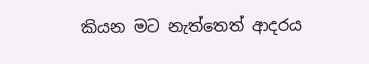කියන මට නැත්තෙත් ආදරය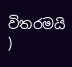විතරමයි )